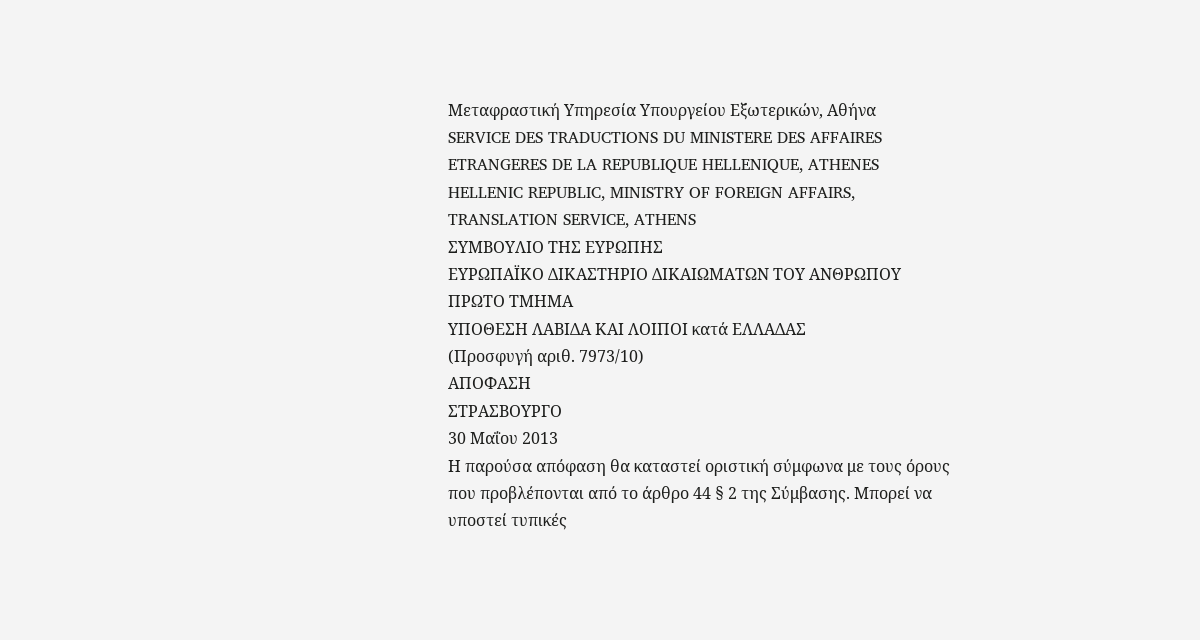Μεταφραστική Υπηρεσία Υπουργείου Εξωτερικών, Αθήνα
SERVICE DES TRADUCTIONS DU MINISTERE DES AFFAIRES ETRANGERES DE LA REPUBLIQUE HELLENIQUE, ATHENES
HELLENIC REPUBLIC, MINISTRY OF FOREIGN AFFAIRS, TRANSLATION SERVICE, ATHENS
ΣΥΜΒΟΥΛΙΟ ΤΗΣ ΕΥΡΩΠΗΣ
ΕΥΡΩΠΑΪΚΟ ΔΙΚΑΣΤΗΡΙΟ ΔΙΚΑΙΩΜΑΤΩΝ ΤΟΥ ΑΝΘΡΩΠΟΥ
ΠΡΩΤΟ ΤΜΗΜΑ
ΥΠΟΘΕΣΗ ΛΑΒΙΔΑ ΚΑΙ ΛΟΙΠΟΙ κατά ΕΛΛΑΔΑΣ
(Προσφυγή αριθ. 7973/10)
ΑΠΟΦΑΣΗ
ΣΤΡΑΣΒΟΥΡΓΟ
30 Μαΐου 2013
Η παρούσα απόφαση θα καταστεί οριστική σύμφωνα με τους όρους που προβλέπονται από το άρθρο 44 § 2 της Σύμβασης. Μπορεί να υποστεί τυπικές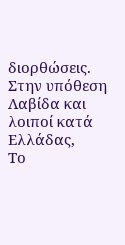διορθώσεις.
Στην υπόθεση Λαβίδα και λοιποί κατά Ελλάδας,
Το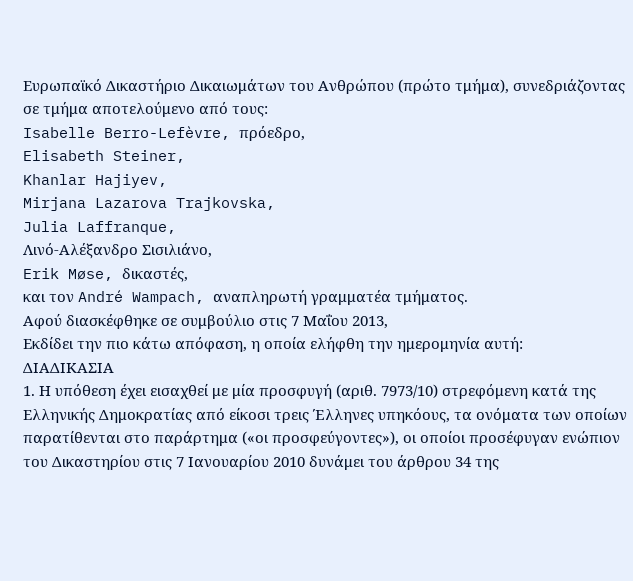Ευρωπαϊκό Δικαστήριο Δικαιωμάτων του Ανθρώπου (πρώτο τμήμα), συνεδριάζοντας σε τμήμα αποτελούμενο από τους:
Isabelle Berro-Lefèvre, πρόεδρο,
Elisabeth Steiner,
Khanlar Hajiyev,
Mirjana Lazarova Trajkovska,
Julia Laffranque,
Λινό-Αλέξανδρο Σισιλιάνο,
Erik Møse, δικαστές,
και τον André Wampach, αναπληρωτή γραμματέα τμήματος.
Αφού διασκέφθηκε σε συμβούλιο στις 7 Μαΐου 2013,
Εκδίδει την πιο κάτω απόφαση, η οποία ελήφθη την ημερομηνία αυτή:
ΔΙΑΔΙΚΑΣΙΑ
1. Η υπόθεση έχει εισαχθεί με μία προσφυγή (αριθ. 7973/10) στρεφόμενη κατά της Ελληνικής Δημοκρατίας από είκοσι τρεις Έλληνες υπηκόους, τα ονόματα των οποίων παρατίθενται στο παράρτημα («οι προσφεύγοντες»), οι οποίοι προσέφυγαν ενώπιον του Δικαστηρίου στις 7 Ιανουαρίου 2010 δυνάμει του άρθρου 34 της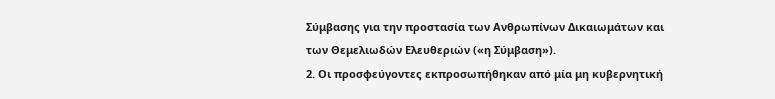Σύμβασης για την προστασία των Ανθρωπίνων Δικαιωμάτων και των Θεμελιωδών Ελευθεριών («η Σύμβαση»).
2. Οι προσφεύγοντες εκπροσωπήθηκαν από μία μη κυβερνητική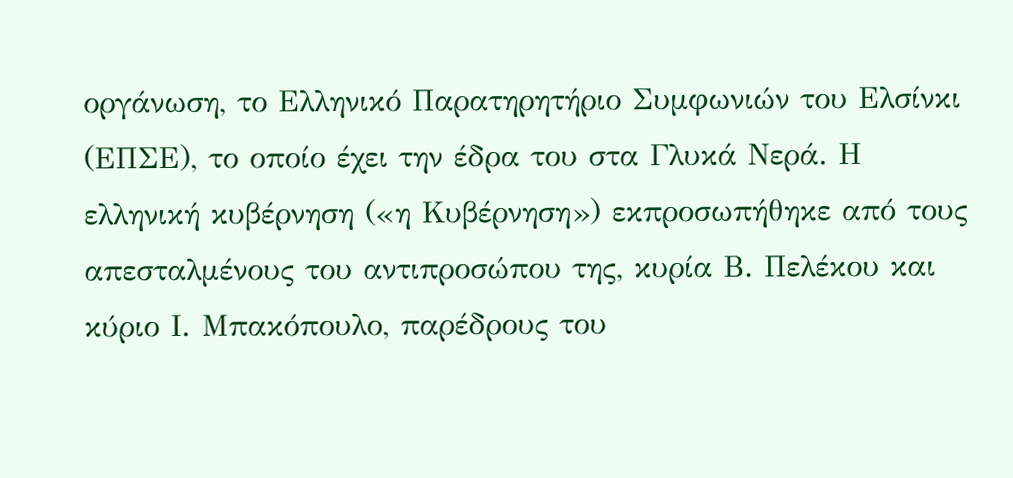οργάνωση, το Ελληνικό Παρατηρητήριο Συμφωνιών του Ελσίνκι (ΕΠΣΕ), το οποίο έχει την έδρα του στα Γλυκά Νερά. Η ελληνική κυβέρνηση («η Κυβέρνηση») εκπροσωπήθηκε από τους απεσταλμένους του αντιπροσώπου της, κυρία Β. Πελέκου και κύριο Ι. Μπακόπουλο, παρέδρους του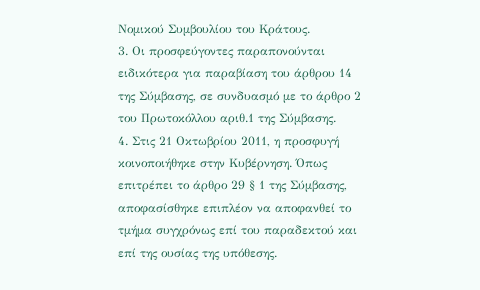Νομικού Συμβουλίου του Κράτους.
3. Οι προσφεύγοντες παραπονούνται ειδικότερα για παραβίαση του άρθρου 14 της Σύμβασης, σε συνδυασμό με το άρθρο 2 του Πρωτοκόλλου αριθ.1 της Σύμβασης.
4. Στις 21 Οκτωβρίου 2011, η προσφυγή κοινοποιήθηκε στην Κυβέρνηση. Όπως επιτρέπει το άρθρο 29 § 1 της Σύμβασης, αποφασίσθηκε επιπλέον να αποφανθεί το τμήμα συγχρόνως επί του παραδεκτού και επί της ουσίας της υπόθεσης.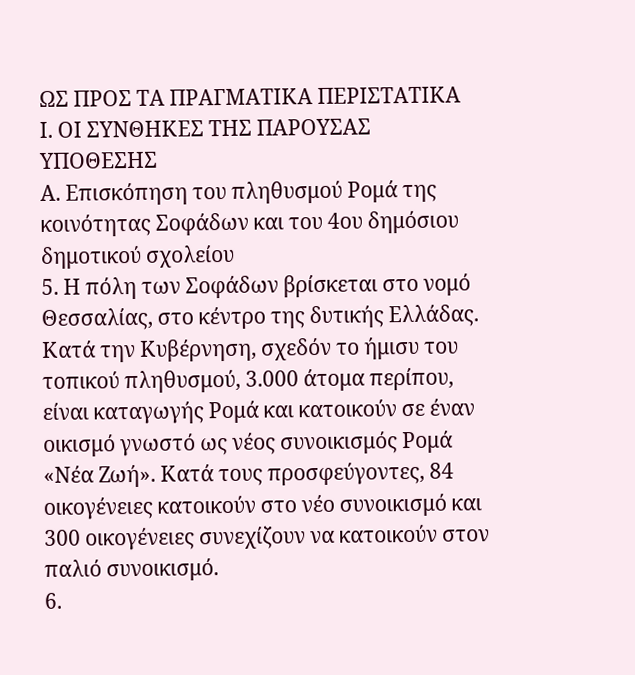ΩΣ ΠΡΟΣ ΤΑ ΠΡΑΓΜΑΤΙΚΑ ΠΕΡΙΣΤΑΤΙΚΑ
Ι. ΟΙ ΣΥΝΘΗΚΕΣ ΤΗΣ ΠΑΡΟΥΣΑΣ ΥΠΟΘΕΣΗΣ
Α. Επισκόπηση του πληθυσμού Ρομά της κοινότητας Σοφάδων και του 4ου δημόσιου δημοτικού σχολείου
5. Η πόλη των Σοφάδων βρίσκεται στο νομό Θεσσαλίας, στο κέντρο της δυτικής Ελλάδας. Κατά την Κυβέρνηση, σχεδόν το ήμισυ του τοπικού πληθυσμού, 3.000 άτομα περίπου, είναι καταγωγής Ρομά και κατοικούν σε έναν οικισμό γνωστό ως νέος συνοικισμός Ρομά «Νέα Ζωή». Κατά τους προσφεύγοντες, 84 οικογένειες κατοικούν στο νέο συνοικισμό και 300 οικογένειες συνεχίζουν να κατοικούν στον παλιό συνοικισμό.
6.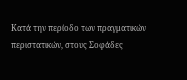Κατά την περίοδο των πραγματικών περιστατικών, στους Σοφάδες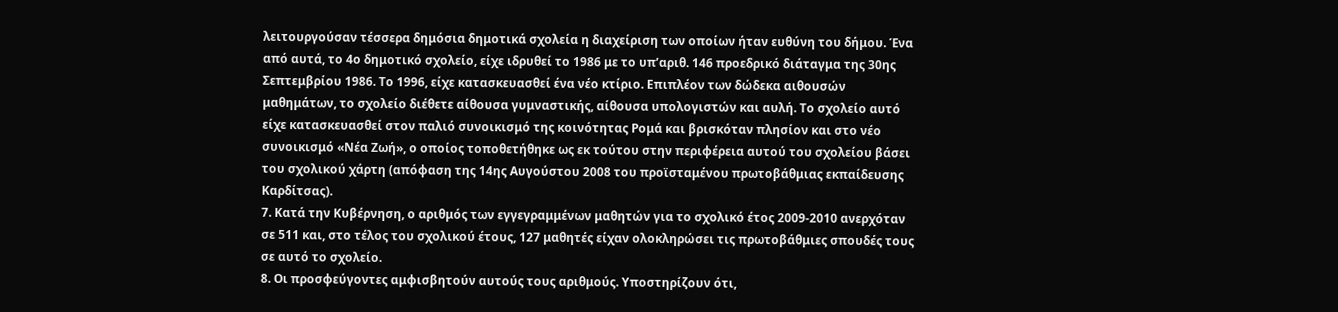λειτουργούσαν τέσσερα δημόσια δημοτικά σχολεία η διαχείριση των οποίων ήταν ευθύνη του δήμου. Ένα από αυτά, το 4ο δημοτικό σχολείο, είχε ιδρυθεί το 1986 με το υπ’αριθ. 146 προεδρικό διάταγμα της 30ης Σεπτεμβρίου 1986. Το 1996, είχε κατασκευασθεί ένα νέο κτίριο. Επιπλέον των δώδεκα αιθουσών μαθημάτων, το σχολείο διέθετε αίθουσα γυμναστικής, αίθουσα υπολογιστών και αυλή. Το σχολείο αυτό είχε κατασκευασθεί στον παλιό συνοικισμό της κοινότητας Ρομά και βρισκόταν πλησίον και στο νέο συνοικισμό «Νέα Ζωή», ο οποίος τοποθετήθηκε ως εκ τούτου στην περιφέρεια αυτού του σχολείου βάσει του σχολικού χάρτη (απόφαση της 14ης Αυγούστου 2008 του προϊσταμένου πρωτοβάθμιας εκπαίδευσης Καρδίτσας).
7. Κατά την Κυβέρνηση, ο αριθμός των εγγεγραμμένων μαθητών για το σχολικό έτος 2009-2010 ανερχόταν σε 511 και, στο τέλος του σχολικού έτους, 127 μαθητές είχαν ολοκληρώσει τις πρωτοβάθμιες σπουδές τους σε αυτό το σχολείο.
8. Οι προσφεύγοντες αμφισβητούν αυτούς τους αριθμούς. Υποστηρίζουν ότι,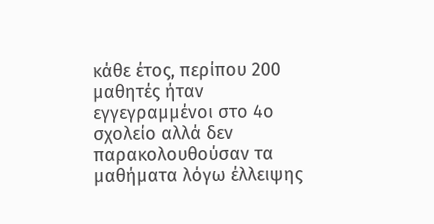κάθε έτος, περίπου 200 μαθητές ήταν εγγεγραμμένοι στο 4ο σχολείο αλλά δεν παρακολουθούσαν τα μαθήματα λόγω έλλειψης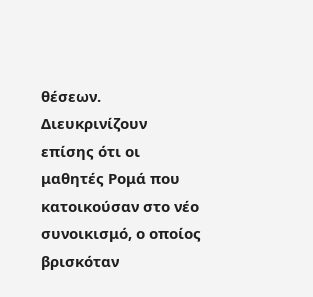θέσεων. Διευκρινίζουν επίσης ότι οι μαθητές Ρομά που κατοικούσαν στο νέο συνοικισμό, ο οποίος βρισκόταν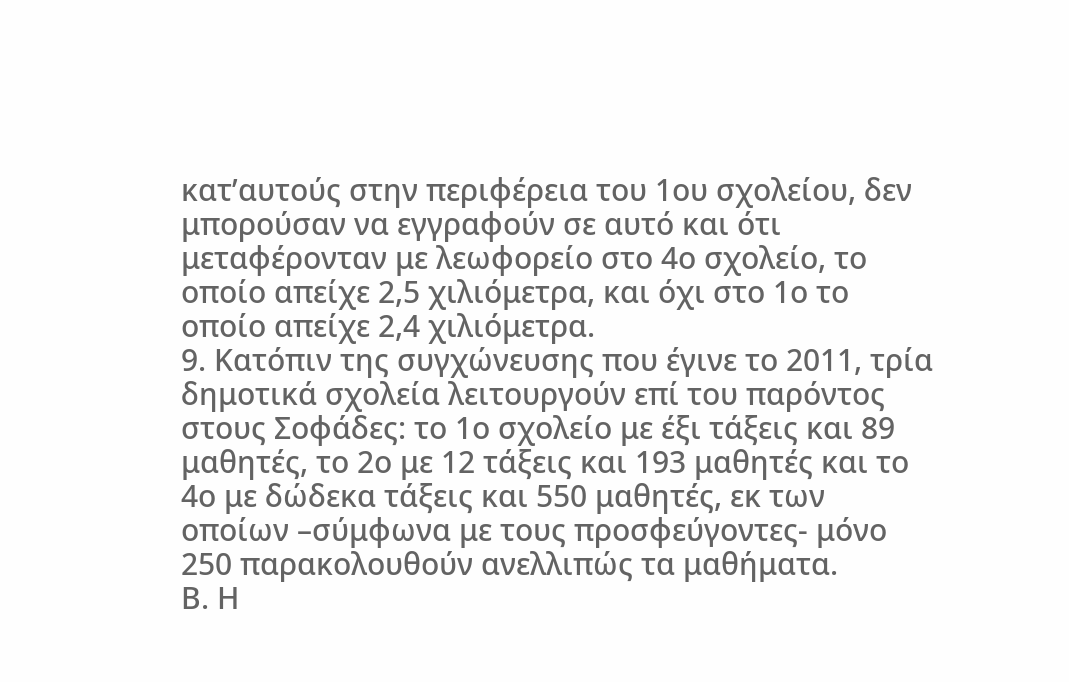κατ’αυτούς στην περιφέρεια του 1ου σχολείου, δεν μπορούσαν να εγγραφούν σε αυτό και ότι μεταφέρονταν με λεωφορείο στο 4ο σχολείο, το οποίο απείχε 2,5 χιλιόμετρα, και όχι στο 1ο το οποίο απείχε 2,4 χιλιόμετρα.
9. Κατόπιν της συγχώνευσης που έγινε το 2011, τρία δημοτικά σχολεία λειτουργούν επί του παρόντος στους Σοφάδες: το 1ο σχολείο με έξι τάξεις και 89 μαθητές, το 2ο με 12 τάξεις και 193 μαθητές και το 4ο με δώδεκα τάξεις και 550 μαθητές, εκ των οποίων –σύμφωνα με τους προσφεύγοντες- μόνο 250 παρακολουθούν ανελλιπώς τα μαθήματα.
Β. Η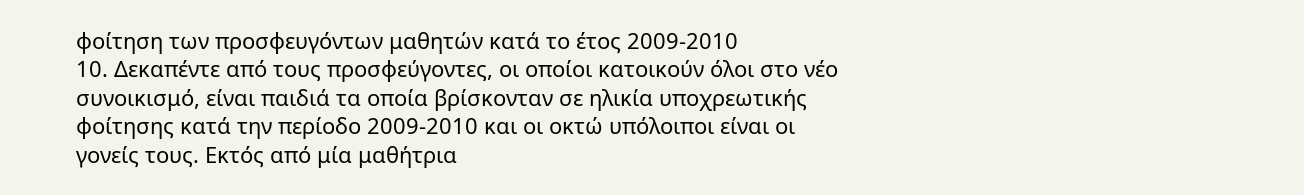φοίτηση των προσφευγόντων μαθητών κατά το έτος 2009-2010
10. Δεκαπέντε από τους προσφεύγοντες, οι οποίοι κατοικούν όλοι στο νέο συνοικισμό, είναι παιδιά τα οποία βρίσκονταν σε ηλικία υποχρεωτικής φοίτησης κατά την περίοδο 2009-2010 και οι οκτώ υπόλοιποι είναι οι γονείς τους. Εκτός από μία μαθήτρια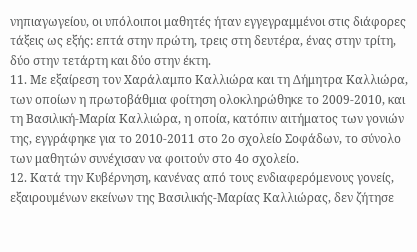νηπιαγωγείου, οι υπόλοιποι μαθητές ήταν εγγεγραμμένοι στις διάφορες τάξεις ως εξής: επτά στην πρώτη, τρεις στη δευτέρα, ένας στην τρίτη, δύο στην τετάρτη και δύο στην έκτη.
11. Με εξαίρεση τον Χαράλαμπο Καλλιώρα και τη Δήμητρα Καλλιώρα, των οποίων η πρωτοβάθμια φοίτηση ολοκληρώθηκε το 2009-2010, και τη Βασιλική-Μαρία Καλλιώρα, η οποία, κατόπιν αιτήματος των γονιών της, εγγράφηκε για το 2010-2011 στο 2ο σχολείο Σοφάδων, το σύνολο των μαθητών συνέχισαν να φοιτούν στο 4ο σχολείο.
12. Κατά την Κυβέρνηση, κανένας από τους ενδιαφερόμενους γονείς, εξαιρουμένων εκείνων της Βασιλικής-Μαρίας Καλλιώρας, δεν ζήτησε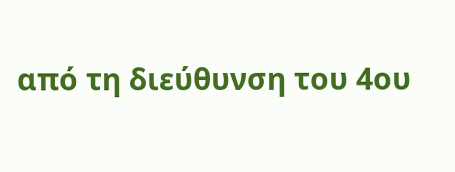από τη διεύθυνση του 4ου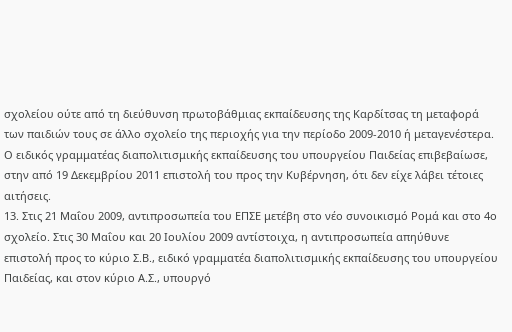σχολείου ούτε από τη διεύθυνση πρωτοβάθμιας εκπαίδευσης της Καρδίτσας τη μεταφορά των παιδιών τους σε άλλο σχολείο της περιοχής για την περίοδο 2009-2010 ή μεταγενέστερα. Ο ειδικός γραμματέας διαπολιτισμικής εκπαίδευσης του υπουργείου Παιδείας επιβεβαίωσε, στην από 19 Δεκεμβρίου 2011 επιστολή του προς την Κυβέρνηση, ότι δεν είχε λάβει τέτοιες αιτήσεις.
13. Στις 21 Μαΐου 2009, αντιπροσωπεία του ΕΠΣΕ μετέβη στο νέο συνοικισμό Ρομά και στο 4ο σχολείο. Στις 30 Μαΐου και 20 Ιουλίου 2009 αντίστοιχα, η αντιπροσωπεία απηύθυνε επιστολή προς το κύριο Σ.Β., ειδικό γραμματέα διαπολιτισμικής εκπαίδευσης του υπουργείου Παιδείας, και στον κύριο Α.Σ., υπουργό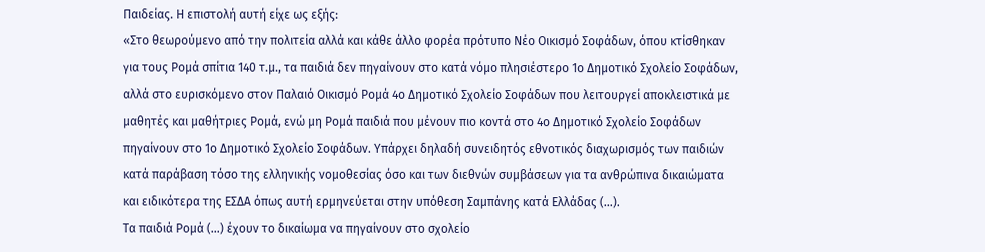Παιδείας. Η επιστολή αυτή είχε ως εξής:
«Στο θεωρούμενο από την πολιτεία αλλά και κάθε άλλο φορέα πρότυπο Νέο Οικισμό Σοφάδων, όπου κτίσθηκαν για τους Ρομά σπίτια 140 τ.μ., τα παιδιά δεν πηγαίνουν στο κατά νόμο πλησιέστερο 1ο Δημοτικό Σχολείο Σοφάδων, αλλά στο ευρισκόμενο στον Παλαιό Οικισμό Ρομά 4ο Δημοτικό Σχολείο Σοφάδων που λειτουργεί αποκλειστικά με μαθητές και μαθήτριες Ρομά, ενώ μη Ρομά παιδιά που μένουν πιο κοντά στο 4ο Δημοτικό Σχολείο Σοφάδων πηγαίνουν στο 1ο Δημοτικό Σχολείο Σοφάδων. Υπάρχει δηλαδή συνειδητός εθνοτικός διαχωρισμός των παιδιών κατά παράβαση τόσο της ελληνικής νομοθεσίας όσο και των διεθνών συμβάσεων για τα ανθρώπινα δικαιώματα και ειδικότερα της ΕΣΔΑ όπως αυτή ερμηνεύεται στην υπόθεση Σαμπάνης κατά Ελλάδας (...).
Τα παιδιά Ρομά (...) έχουν το δικαίωμα να πηγαίνουν στο σχολείο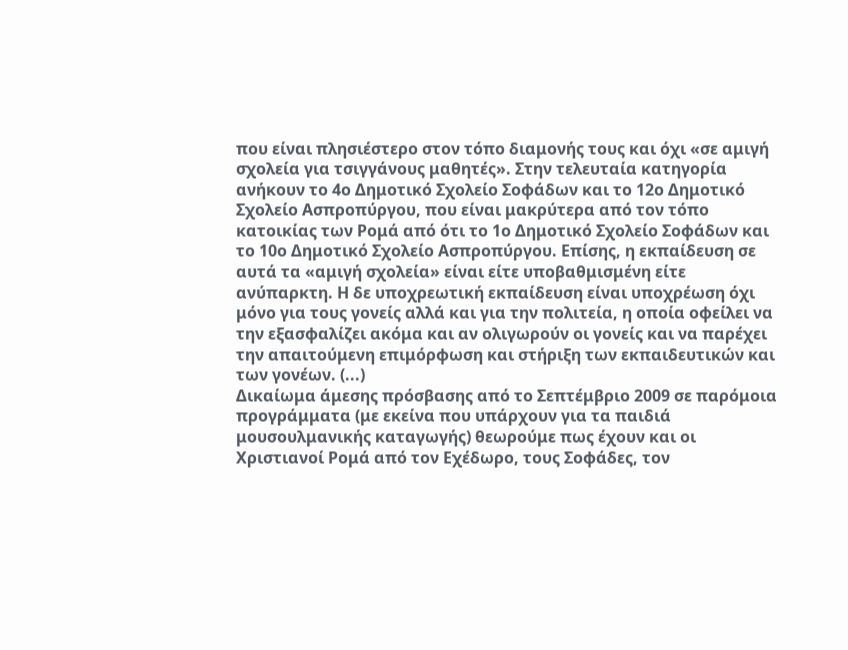που είναι πλησιέστερο στον τόπο διαμονής τους και όχι «σε αμιγή σχολεία για τσιγγάνους μαθητές». Στην τελευταία κατηγορία ανήκουν το 4ο Δημοτικό Σχολείο Σοφάδων και το 12ο Δημοτικό Σχολείο Ασπροπύργου, που είναι μακρύτερα από τον τόπο κατοικίας των Ρομά από ότι το 1ο Δημοτικό Σχολείο Σοφάδων και το 10ο Δημοτικό Σχολείο Ασπροπύργου. Επίσης, η εκπαίδευση σε αυτά τα «αμιγή σχολεία» είναι είτε υποβαθμισμένη είτε ανύπαρκτη. Η δε υποχρεωτική εκπαίδευση είναι υποχρέωση όχι μόνο για τους γονείς αλλά και για την πολιτεία, η οποία οφείλει να την εξασφαλίζει ακόμα και αν ολιγωρούν οι γονείς και να παρέχει την απαιτούμενη επιμόρφωση και στήριξη των εκπαιδευτικών και των γονέων. (...)
Δικαίωμα άμεσης πρόσβασης από το Σεπτέμβριο 2009 σε παρόμοια προγράμματα (με εκείνα που υπάρχουν για τα παιδιά μουσουλμανικής καταγωγής) θεωρούμε πως έχουν και οι Χριστιανοί Ρομά από τον Εχέδωρο, τους Σοφάδες, τον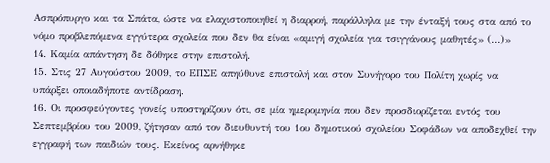Ασπρόπυργο και τα Σπάτα, ώστε να ελαχιστοποιηθεί η διαρροή, παράλληλα με την ένταξή τους στα από το νόμο προβλεπόμενα εγγύτερα σχολεία που δεν θα είναι «αμιγή σχολεία για τσιγγάνους μαθητές» (...)»
14. Καμία απάντηση δε δόθηκε στην επιστολή.
15. Στις 27 Αυγούστου 2009, το ΕΠΣΕ απηύθυνε επιστολή και στον Συνήγορο του Πολίτη χωρίς να υπάρξει οποιαδήποτε αντίδραση.
16. Οι προσφεύγοντες γονείς υποστηρίζουν ότι, σε μία ημερομηνία που δεν προσδιορίζεται εντός του Σεπτεμβρίου του 2009, ζήτησαν από τον διευθυντή του 1ου δημοτικού σχολείου Σοφάδων να αποδεχθεί την εγγραφή των παιδιών τους. Εκείνος αρνήθηκε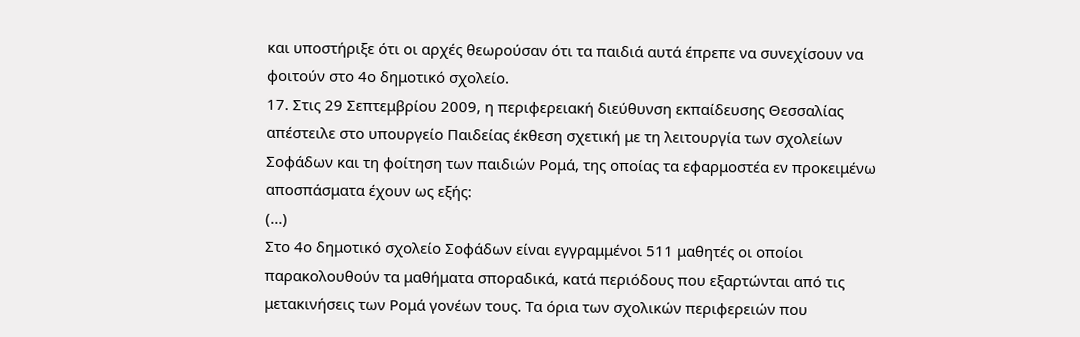και υποστήριξε ότι οι αρχές θεωρούσαν ότι τα παιδιά αυτά έπρεπε να συνεχίσουν να φοιτούν στο 4ο δημοτικό σχολείο.
17. Στις 29 Σεπτεμβρίου 2009, η περιφερειακή διεύθυνση εκπαίδευσης Θεσσαλίας απέστειλε στο υπουργείο Παιδείας έκθεση σχετική με τη λειτουργία των σχολείων Σοφάδων και τη φοίτηση των παιδιών Ρομά, της οποίας τα εφαρμοστέα εν προκειμένω αποσπάσματα έχουν ως εξής:
(...)
Στο 4ο δημοτικό σχολείο Σοφάδων είναι εγγραμμένοι 511 μαθητές οι οποίοι παρακολουθούν τα μαθήματα σποραδικά, κατά περιόδους που εξαρτώνται από τις μετακινήσεις των Ρομά γονέων τους. Τα όρια των σχολικών περιφερειών που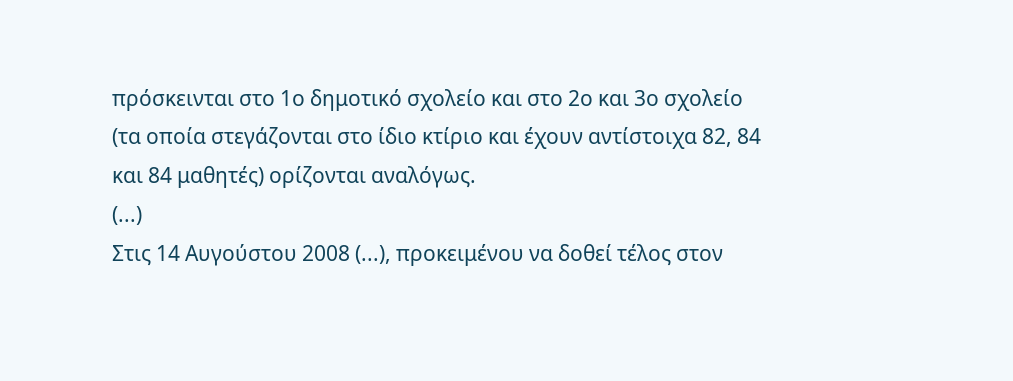πρόσκεινται στο 1ο δημοτικό σχολείο και στο 2ο και 3ο σχολείο (τα οποία στεγάζονται στο ίδιο κτίριο και έχουν αντίστοιχα 82, 84 και 84 μαθητές) ορίζονται αναλόγως.
(...)
Στις 14 Αυγούστου 2008 (...), προκειμένου να δοθεί τέλος στον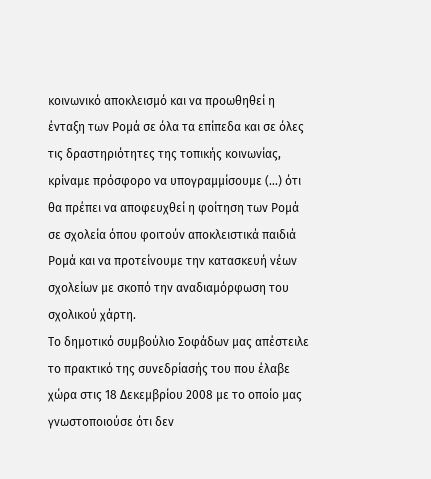κοινωνικό αποκλεισμό και να προωθηθεί η ένταξη των Ρομά σε όλα τα επίπεδα και σε όλες τις δραστηριότητες της τοπικής κοινωνίας, κρίναμε πρόσφορο να υπογραμμίσουμε (...) ότι θα πρέπει να αποφευχθεί η φοίτηση των Ρομά σε σχολεία όπου φοιτούν αποκλειστικά παιδιά Ρομά και να προτείνουμε την κατασκευή νέων σχολείων με σκοπό την αναδιαμόρφωση του σχολικού χάρτη.
Το δημοτικό συμβούλιο Σοφάδων μας απέστειλε το πρακτικό της συνεδρίασής του που έλαβε χώρα στις 18 Δεκεμβρίου 2008 με το οποίο μας γνωστοποιούσε ότι δεν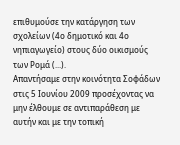επιθυμούσε την κατάργηση των σχολείων (4ο δημοτικό και 4ο νηπιαγωγείο) στους δύο οικισμούς των Ρομά (...).
Απαντήσαμε στην κοινότητα Σοφάδων στις 5 Ιουνίου 2009 προσέχοντας να μην έλθουμε σε αντιπαράθεση με αυτήν και με την τοπική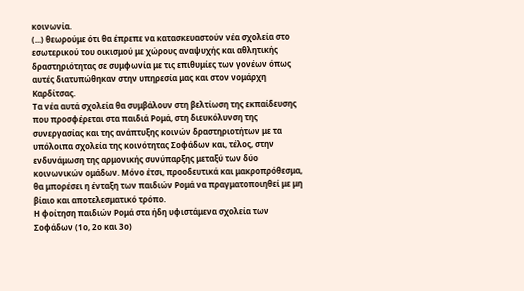κοινωνία.
(...) θεωρούμε ότι θα έπρεπε να κατασκευαστούν νέα σχολεία στο εσωτερικού του οικισμού με χώρους αναψυχής και αθλητικής δραστηριότητας σε συμφωνία με τις επιθυμίες των γονέων όπως αυτές διατυπώθηκαν στην υπηρεσία μας και στον νομάρχη Καρδίτσας.
Τα νέα αυτά σχολεία θα συμβάλουν στη βελτίωση της εκπαίδευσης που προσφέρεται στα παιδιά Ρομά, στη διευκόλυνση της συνεργασίας και της ανάπτυξης κοινών δραστηριοτήτων με τα υπόλοιπα σχολεία της κοινότητας Σοφάδων και, τέλος, στην ενδυνάμωση της αρμονικής συνύπαρξης μεταξύ των δύο κοινωνικών ομάδων. Μόνο έτσι, προοδευτικά και μακροπρόθεσμα, θα μπορέσει η ένταξη των παιδιών Ρομά να πραγματοποιηθεί με μη βίαιο και αποτελεσματικό τρόπο.
Η φοίτηση παιδιών Ρομά στα ήδη υφιστάμενα σχολεία των Σοφάδων (1ο, 2ο και 3ο)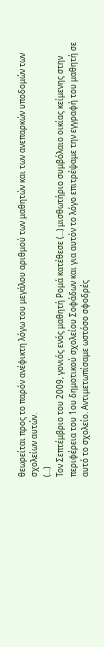θεωρείται προς το παρόν ανέφικτη λόγω του μεγάλου αριθμού των μαθητών και των ανεπαρκών υποδομών των σχολείων αυτών.
(...)
Τον Σεπτέμβριο του 2009, γονιός ενός μαθητή Ρομά κατέθεσε (...) μισθωτήριο συμβόλαιο οικίας κείμενης στην περιφέρεια του 1ου δημοτικού σχολείου Σοφάδων και για αυτόν το λόγο επιτρέψαμε την εγγραφή του μαθητή σε αυτό το σχολείο. Αντιμετωπίσαμε ωστόσο σφοδρές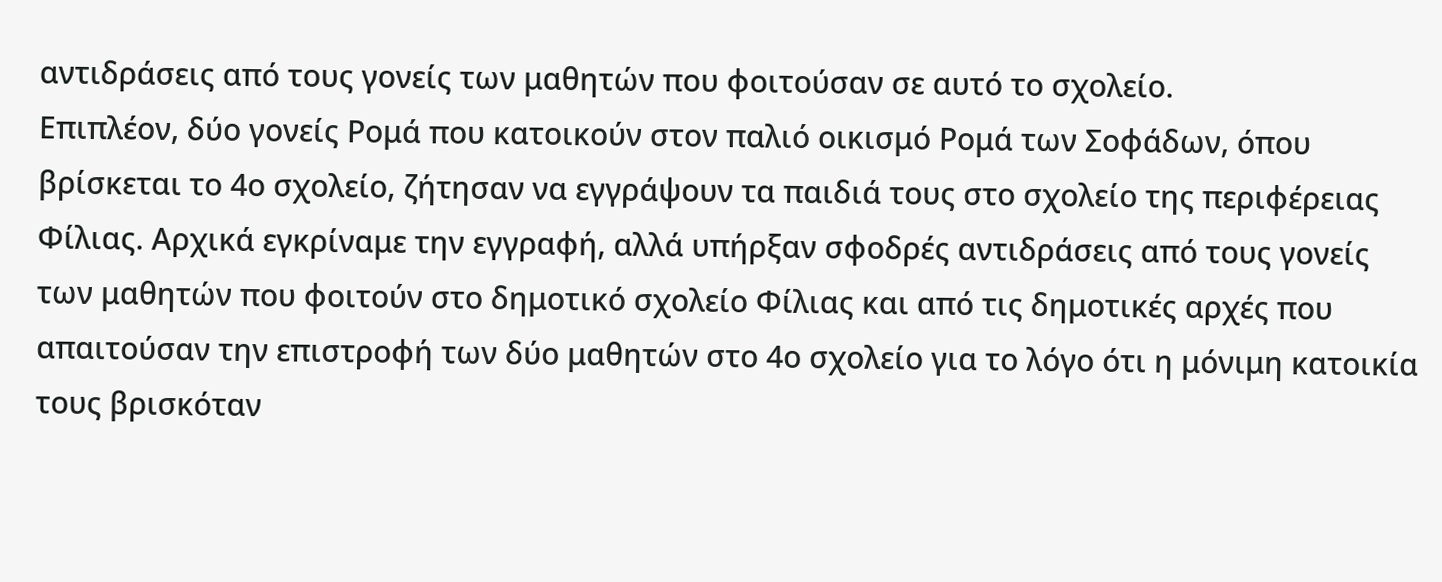αντιδράσεις από τους γονείς των μαθητών που φοιτούσαν σε αυτό το σχολείο.
Επιπλέον, δύο γονείς Ρομά που κατοικούν στον παλιό οικισμό Ρομά των Σοφάδων, όπου βρίσκεται το 4ο σχολείο, ζήτησαν να εγγράψουν τα παιδιά τους στο σχολείο της περιφέρειας Φίλιας. Αρχικά εγκρίναμε την εγγραφή, αλλά υπήρξαν σφοδρές αντιδράσεις από τους γονείς των μαθητών που φοιτούν στο δημοτικό σχολείο Φίλιας και από τις δημοτικές αρχές που απαιτούσαν την επιστροφή των δύο μαθητών στο 4ο σχολείο για το λόγο ότι η μόνιμη κατοικία τους βρισκόταν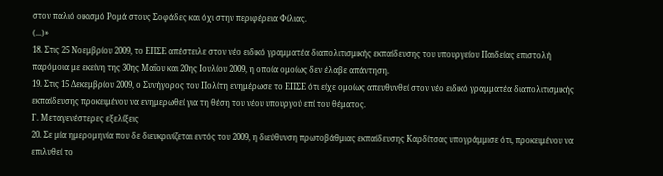στον παλιό οικισμό Ρομά στους Σοφάδες και όχι στην περιφέρεια Φίλιας.
(...)»
18. Στις 25 Νοεμβρίου 2009, το ΕΠΣΕ απέστειλε στον νέο ειδικό γραμματέα διαπολιτισμικής εκπαίδευσης του υπουργείου Παιδείας επιστολή παρόμοια με εκείνη της 30ης Μαΐου και 20ης Ιουλίου 2009, η οποία ομοίως δεν έλαβε απάντηση.
19. Στις 15 Δεκεμβρίου 2009, ο Συνήγορος του Πολίτη ενημέρωσε το ΕΠΣΕ ότι είχε ομοίως απευθυνθεί στον νέο ειδικό γραμματέα διαπολιτισμικής εκπαίδευσης προκειμένου να ενημερωθεί για τη θέση του νέου υπουργού επί του θέματος.
Γ. Μεταγενέστερες εξελίξεις
20. Σε μία ημερομηνία που δε διευκρινίζεται εντός του 2009, η διεύθυνση πρωτοβάθμιας εκπαίδευσης Καρδίτσας υπογράμμισε ότι, προκειμένου να επιλυθεί το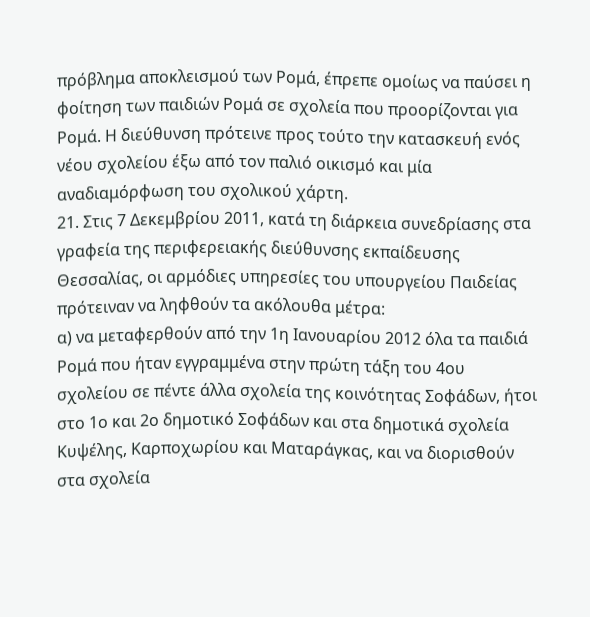πρόβλημα αποκλεισμού των Ρομά, έπρεπε ομοίως να παύσει η φοίτηση των παιδιών Ρομά σε σχολεία που προορίζονται για Ρομά. Η διεύθυνση πρότεινε προς τούτο την κατασκευή ενός νέου σχολείου έξω από τον παλιό οικισμό και μία αναδιαμόρφωση του σχολικού χάρτη.
21. Στις 7 Δεκεμβρίου 2011, κατά τη διάρκεια συνεδρίασης στα γραφεία της περιφερειακής διεύθυνσης εκπαίδευσης Θεσσαλίας, οι αρμόδιες υπηρεσίες του υπουργείου Παιδείας πρότειναν να ληφθούν τα ακόλουθα μέτρα:
α) να μεταφερθούν από την 1η Ιανουαρίου 2012 όλα τα παιδιά Ρομά που ήταν εγγραμμένα στην πρώτη τάξη του 4ου σχολείου σε πέντε άλλα σχολεία της κοινότητας Σοφάδων, ήτοι στο 1ο και 2ο δημοτικό Σοφάδων και στα δημοτικά σχολεία Κυψέλης, Καρποχωρίου και Ματαράγκας, και να διορισθούν στα σχολεία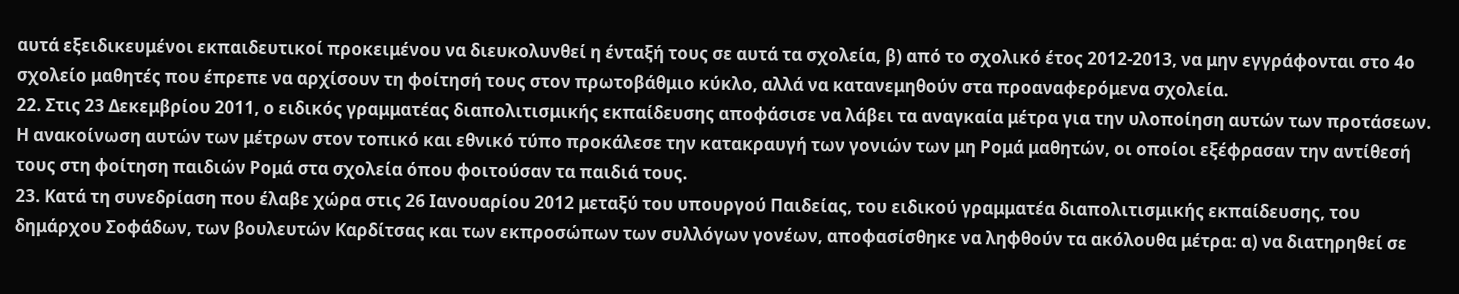αυτά εξειδικευμένοι εκπαιδευτικοί προκειμένου να διευκολυνθεί η ένταξή τους σε αυτά τα σχολεία, β) από το σχολικό έτος 2012-2013, να μην εγγράφονται στο 4ο σχολείο μαθητές που έπρεπε να αρχίσουν τη φοίτησή τους στον πρωτοβάθμιο κύκλο, αλλά να κατανεμηθούν στα προαναφερόμενα σχολεία.
22. Στις 23 Δεκεμβρίου 2011, ο ειδικός γραμματέας διαπολιτισμικής εκπαίδευσης αποφάσισε να λάβει τα αναγκαία μέτρα για την υλοποίηση αυτών των προτάσεων. Η ανακοίνωση αυτών των μέτρων στον τοπικό και εθνικό τύπο προκάλεσε την κατακραυγή των γονιών των μη Ρομά μαθητών, οι οποίοι εξέφρασαν την αντίθεσή τους στη φοίτηση παιδιών Ρομά στα σχολεία όπου φοιτούσαν τα παιδιά τους.
23. Κατά τη συνεδρίαση που έλαβε χώρα στις 26 Ιανουαρίου 2012 μεταξύ του υπουργού Παιδείας, του ειδικού γραμματέα διαπολιτισμικής εκπαίδευσης, του δημάρχου Σοφάδων, των βουλευτών Καρδίτσας και των εκπροσώπων των συλλόγων γονέων, αποφασίσθηκε να ληφθούν τα ακόλουθα μέτρα: α) να διατηρηθεί σε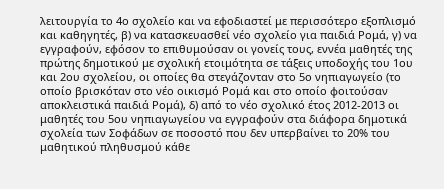λειτουργία το 4ο σχολείο και να εφοδιαστεί με περισσότερο εξοπλισμό και καθηγητές, β) να κατασκευασθεί νέο σχολείο για παιδιά Ρομά, γ) να εγγραφούν, εφόσον το επιθυμούσαν οι γονείς τους, εννέα μαθητές της πρώτης δημοτικού με σχολική ετοιμότητα σε τάξεις υποδοχής του 1ου και 2ου σχολείου, οι οποίες θα στεγάζονταν στο 5ο νηπιαγωγείο (το οποίο βρισκόταν στο νέο οικισμό Ρομά και στο οποίο φοιτούσαν αποκλειστικά παιδιά Ρομά), δ) από το νέο σχολικό έτος 2012-2013 οι μαθητές του 5ου νηπιαγωγείου να εγγραφούν στα διάφορα δημοτικά σχολεία των Σοφάδων σε ποσοστό που δεν υπερβαίνει το 20% του μαθητικού πληθυσμού κάθε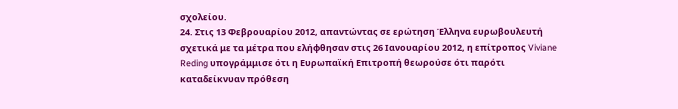σχολείου.
24. Στις 13 Φεβρουαρίου 2012, απαντώντας σε ερώτηση Έλληνα ευρωβουλευτή σχετικά με τα μέτρα που ελήφθησαν στις 26 Ιανουαρίου 2012, η επίτροπος Viviane Reding υπογράμμισε ότι η Ευρωπαϊκή Επιτροπή θεωρούσε ότι παρότι καταδείκνυαν πρόθεση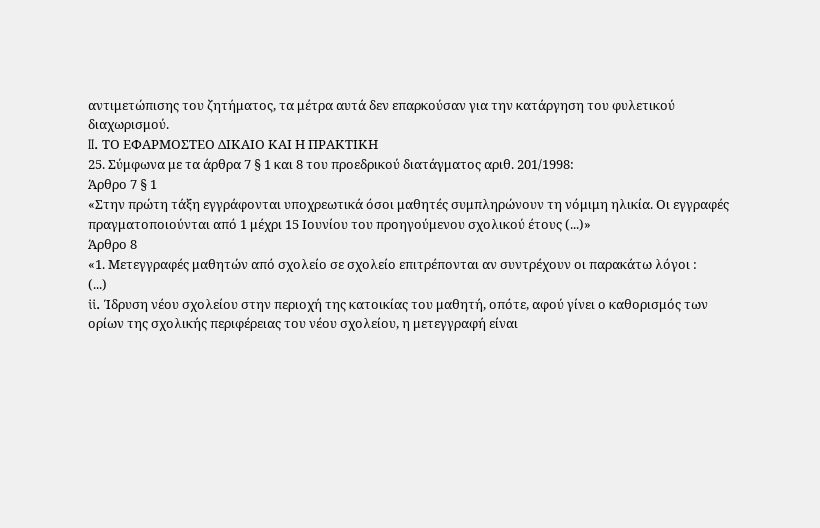αντιμετώπισης του ζητήματος, τα μέτρα αυτά δεν επαρκούσαν για την κατάργηση του φυλετικού διαχωρισμού.
II. ΤΟ ΕΦΑΡΜΟΣΤΕΟ ΔΙΚΑΙΟ ΚΑΙ Η ΠΡΑΚΤΙΚΗ
25. Σύμφωνα με τα άρθρα 7 § 1 και 8 του προεδρικού διατάγματος αριθ. 201/1998:
Άρθρο 7 § 1
«Στην πρώτη τάξη εγγράφονται υποχρεωτικά όσοι μαθητές συμπληρώνουν τη νόμιμη ηλικία. Οι εγγραφές πραγματοποιούνται από 1 μέχρι 15 Ιουνίου του προηγούμενου σχολικού έτους (...)»
Άρθρο 8
«1. Μετεγγραφές μαθητών από σχολείο σε σχολείο επιτρέπονται αν συντρέχουν οι παρακάτω λόγοι :
(...)
ii. Ίδρυση νέου σχολείου στην περιοχή της κατοικίας του μαθητή, οπότε, αφού γίνει ο καθορισμός των oρίων της σχολικής περιφέρειας του νέου σχολείου, η μετεγγραφή είναι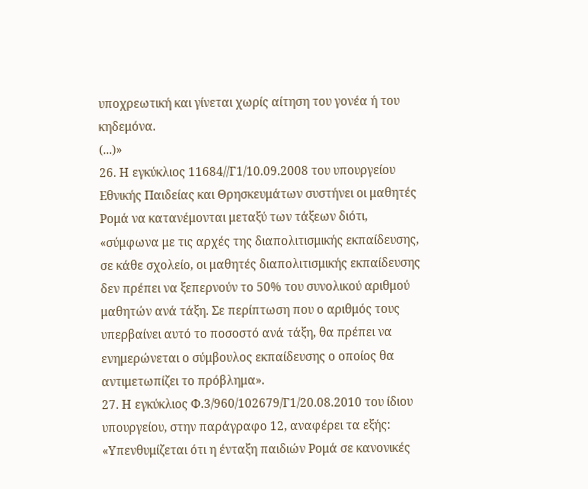υποχρεωτική και γίνεται χωρίς αίτηση του γoνέα ή του κηδεμόνα.
(...)»
26. Η εγκύκλιος 11684//Γ1/10.09.2008 του υπουργείου Εθνικής Παιδείας και Θρησκευμάτων συστήνει οι μαθητές Ρομά να κατανέμονται μεταξύ των τάξεων διότι, «σύμφωνα με τις αρχές της διαπολιτισμικής εκπαίδευσης, σε κάθε σχολείο, οι μαθητές διαπολιτισμικής εκπαίδευσης δεν πρέπει να ξεπερνούν το 50% του συνολικού αριθμού μαθητών ανά τάξη. Σε περίπτωση που ο αριθμός τους υπερβαίνει αυτό το ποσοστό ανά τάξη, θα πρέπει να ενημερώνεται ο σύμβουλος εκπαίδευσης ο οποίος θα αντιμετωπίζει το πρόβλημα».
27. Η εγκύκλιος Φ.3/960/102679/Γ1/20.08.2010 του ίδιου υπουργείου, στην παράγραφο 12, αναφέρει τα εξής:
«Υπενθυμίζεται ότι η ένταξη παιδιών Ρομά σε κανονικές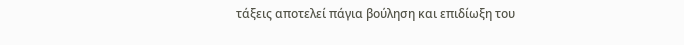τάξεις αποτελεί πάγια βούληση και επιδίωξη του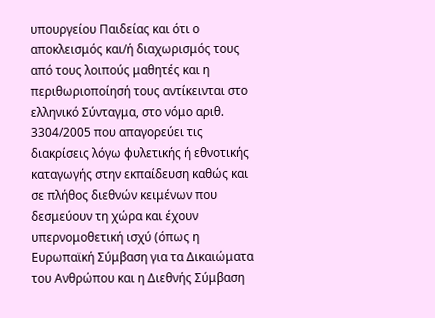υπουργείου Παιδείας και ότι ο αποκλεισμός και/ή διαχωρισμός τους από τους λοιπούς μαθητές και η περιθωριοποίησή τους αντίκεινται στο ελληνικό Σύνταγμα, στο νόμο αριθ. 3304/2005 που απαγορεύει τις διακρίσεις λόγω φυλετικής ή εθνοτικής καταγωγής στην εκπαίδευση καθώς και σε πλήθος διεθνών κειμένων που δεσμεύουν τη χώρα και έχουν υπερνομοθετική ισχύ (όπως η Ευρωπαϊκή Σύμβαση για τα Δικαιώματα του Ανθρώπου και η Διεθνής Σύμβαση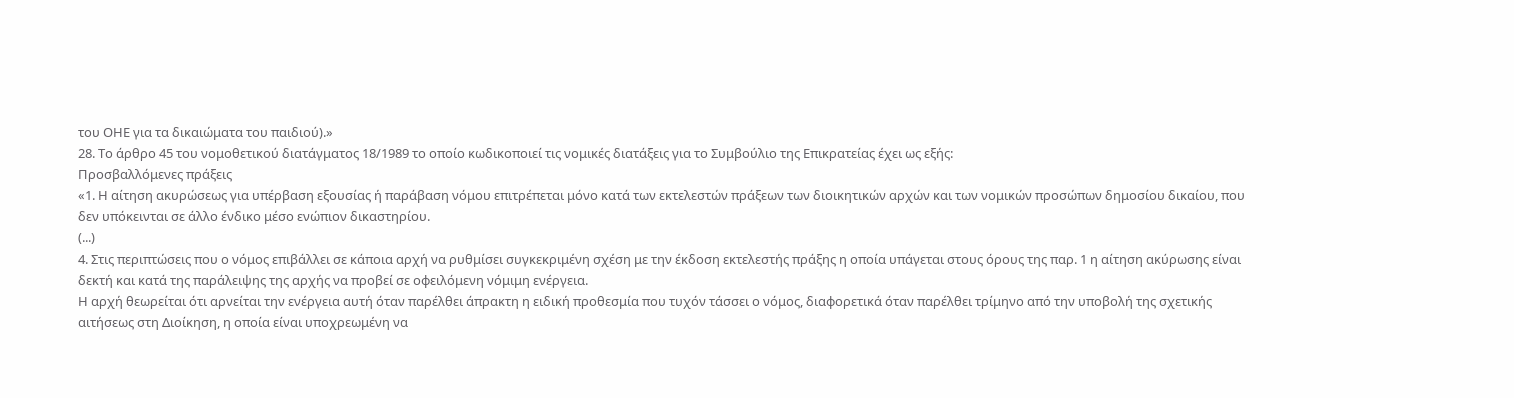του ΟΗΕ για τα δικαιώματα του παιδιού).»
28. Το άρθρο 45 του νομοθετικού διατάγματος 18/1989 το οποίο κωδικοποιεί τις νομικές διατάξεις για το Συμβούλιο της Επικρατείας έχει ως εξής:
Προσβαλλόμενες πράξεις
«1. Η αίτηση ακυρώσεως για υπέρβαση εξουσίας ή παράβαση νόμου επιτρέπεται μόνο κατά των εκτελεστών πράξεων των διοικητικών αρχών και των νομικών προσώπων δημοσίου δικαίου, που δεν υπόκεινται σε άλλο ένδικο μέσο ενώπιον δικαστηρίου.
(...)
4. Στις περιπτώσεις που ο νόμος επιβάλλει σε κάποια αρχή να ρυθμίσει συγκεκριμένη σχέση με την έκδοση εκτελεστής πράξης η οποία υπάγεται στους όρους της παρ. 1 η αίτηση ακύρωσης είναι δεκτή και κατά της παράλειψης της αρχής να προβεί σε οφειλόμενη νόμιμη ενέργεια.
Η αρχή θεωρείται ότι αρνείται την ενέργεια αυτή όταν παρέλθει άπρακτη η ειδική προθεσμία που τυχόν τάσσει ο νόμος, διαφορετικά όταν παρέλθει τρίμηνο από την υποβολή της σχετικής αιτήσεως στη Διοίκηση, η οποία είναι υποχρεωμένη να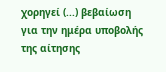χορηγεί (...) βεβαίωση για την ημέρα υποβολής της αίτησης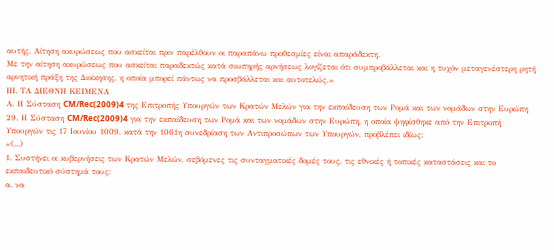αυτής. Αίτηση ακυρώσεως που ασκείται πριν παρέλθουν οι παραπάνω προθεσμίες είναι απαράδεκτη.
Με την αίτηση ακυρώσεως που ασκείται παραδεκτώς κατά σιωπηρής αρνήσεως λογίζεται ότι συμπροβάλλεται και η τυχόν μεταγενέστερη ρητή αρνητική πράξη της Διοίκησης, η οποία μπορεί πάντως να προσβάλλεται και αυτοτελώς.»
ΙΙΙ. ΤΑ ΔΙΕΘΝΗ ΚΕΙΜΕΝΑ
Α. Η Σύσταση CM/Rec(2009)4 της Επιτροπής Υπουργών των Κρατών Μελών για την εκπαίδευση των Ρομά και των νομάδων στην Ευρώπη
29. Η Σύσταση CM/Rec(2009)4 για την εκπαίδευση των Ρομά και των νομάδων στην Ευρώπη, η οποία ψηφίσθηκε από την Επιτροπή Υπουργών τις 17 Ιουνίου 1009, κατά την 1061η συνεδρίαση των Αντιπροσώπων των Υπουργών, προβλέπει ιδίως:
«(...)
1. Συστήνει οι κυβερνήσεις των Κρατών Μελών, σεβόμενες τις συνταγματικές δομές τους, τις εθνικές ή τοπικές καταστάσεις και το εκπαιδευτικό σύστημά τους:
α. να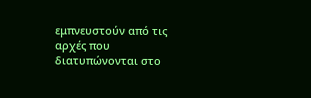εμπνευστούν από τις αρχές που διατυπώνονται στο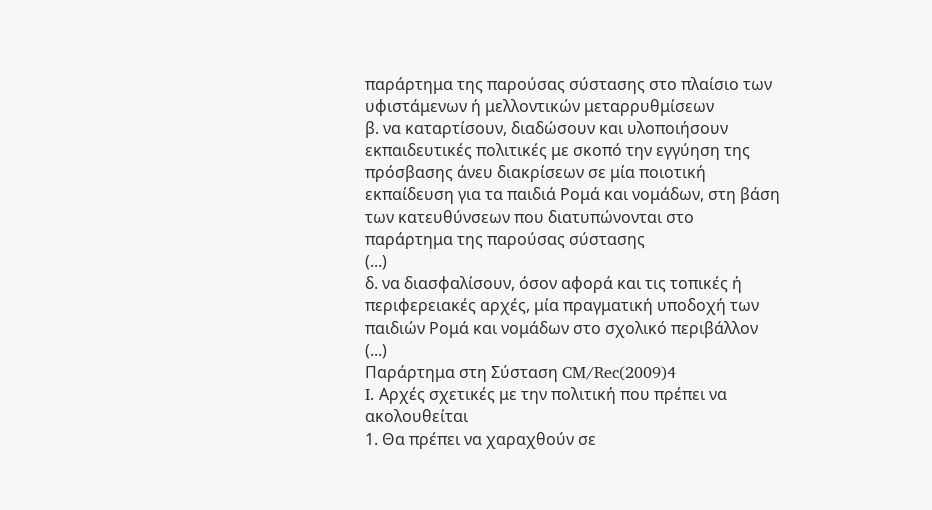παράρτημα της παρούσας σύστασης στο πλαίσιο των υφιστάμενων ή μελλοντικών μεταρρυθμίσεων
β. να καταρτίσουν, διαδώσουν και υλοποιήσουν εκπαιδευτικές πολιτικές με σκοπό την εγγύηση της πρόσβασης άνευ διακρίσεων σε μία ποιοτική εκπαίδευση για τα παιδιά Ρομά και νομάδων, στη βάση των κατευθύνσεων που διατυπώνονται στο παράρτημα της παρούσας σύστασης
(...)
δ. να διασφαλίσουν, όσον αφορά και τις τοπικές ή περιφερειακές αρχές, μία πραγματική υποδοχή των παιδιών Ρομά και νομάδων στο σχολικό περιβάλλον
(...)
Παράρτημα στη Σύσταση CM/Rec(2009)4
I. Αρχές σχετικές με την πολιτική που πρέπει να ακολουθείται
1. Θα πρέπει να χαραχθούν σε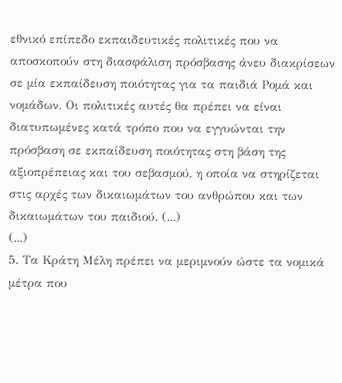εθνικό επίπεδο εκπαιδευτικές πολιτικές που να αποσκοπούν στη διασφάλιση πρόσβασης άνευ διακρίσεων σε μία εκπαίδευση ποιότητας για τα παιδιά Ρομά και νομάδων. Οι πολιτικές αυτές θα πρέπει να είναι διατυπωμένες κατά τρόπο που να εγγυώνται την πρόσβαση σε εκπαίδευση ποιότητας στη βάση της αξιοπρέπειας και του σεβασμού, η οποία να στηρίζεται στις αρχές των δικαιωμάτων του ανθρώπου και των δικαιωμάτων του παιδιού. (...)
(...)
5. Τα Κράτη Μέλη πρέπει να μεριμνούν ώστε τα νομικά μέτρα που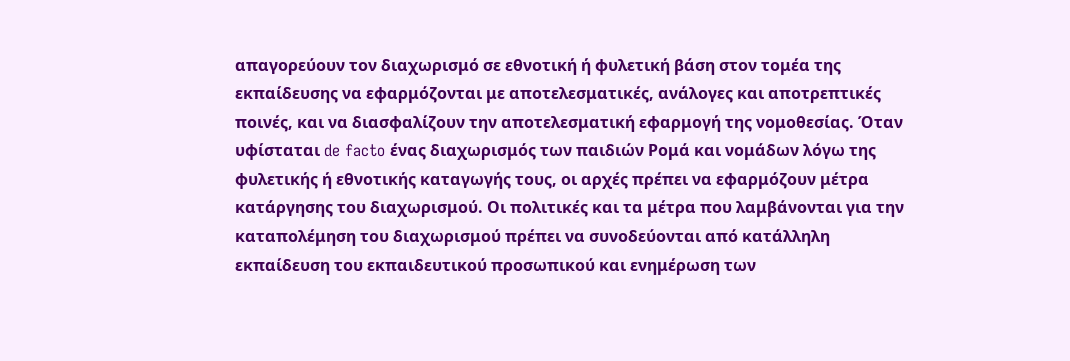απαγορεύουν τον διαχωρισμό σε εθνοτική ή φυλετική βάση στον τομέα της εκπαίδευσης να εφαρμόζονται με αποτελεσματικές, ανάλογες και αποτρεπτικές ποινές, και να διασφαλίζουν την αποτελεσματική εφαρμογή της νομοθεσίας. Όταν υφίσταται de facto ένας διαχωρισμός των παιδιών Ρομά και νομάδων λόγω της φυλετικής ή εθνοτικής καταγωγής τους, οι αρχές πρέπει να εφαρμόζουν μέτρα κατάργησης του διαχωρισμού. Οι πολιτικές και τα μέτρα που λαμβάνονται για την καταπολέμηση του διαχωρισμού πρέπει να συνοδεύονται από κατάλληλη εκπαίδευση του εκπαιδευτικού προσωπικού και ενημέρωση των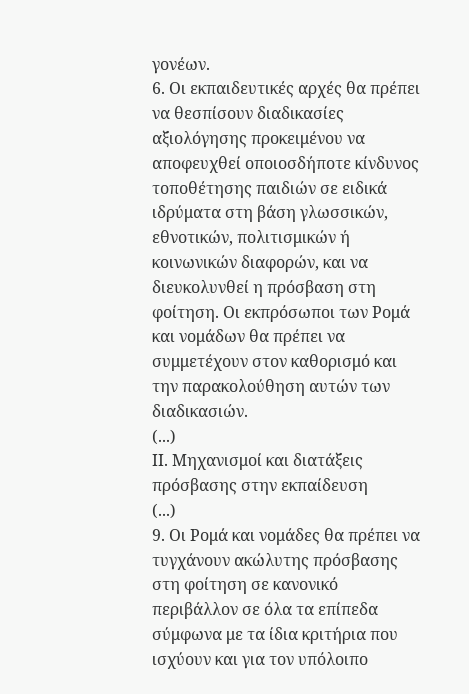γονέων.
6. Οι εκπαιδευτικές αρχές θα πρέπει να θεσπίσουν διαδικασίες αξιολόγησης προκειμένου να αποφευχθεί οποιοσδήποτε κίνδυνος τοποθέτησης παιδιών σε ειδικά ιδρύματα στη βάση γλωσσικών, εθνοτικών, πολιτισμικών ή κοινωνικών διαφορών, και να διευκολυνθεί η πρόσβαση στη φοίτηση. Οι εκπρόσωποι των Ρομά και νομάδων θα πρέπει να συμμετέχουν στον καθορισμό και την παρακολούθηση αυτών των διαδικασιών.
(...)
ΙΙ. Μηχανισμοί και διατάξεις πρόσβασης στην εκπαίδευση
(...)
9. Οι Ρομά και νομάδες θα πρέπει να τυγχάνουν ακώλυτης πρόσβασης στη φοίτηση σε κανονικό περιβάλλον σε όλα τα επίπεδα σύμφωνα με τα ίδια κριτήρια που ισχύουν και για τον υπόλοιπο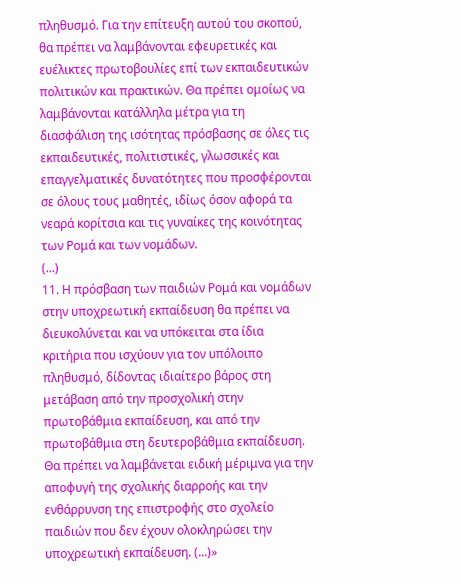πληθυσμό. Για την επίτευξη αυτού του σκοπού, θα πρέπει να λαμβάνονται εφευρετικές και ευέλικτες πρωτοβουλίες επί των εκπαιδευτικών πολιτικών και πρακτικών. Θα πρέπει ομοίως να λαμβάνονται κατάλληλα μέτρα για τη διασφάλιση της ισότητας πρόσβασης σε όλες τις εκπαιδευτικές, πολιτιστικές, γλωσσικές και επαγγελματικές δυνατότητες που προσφέρονται σε όλους τους μαθητές, ιδίως όσον αφορά τα νεαρά κορίτσια και τις γυναίκες της κοινότητας των Ρομά και των νομάδων.
(...)
11. Η πρόσβαση των παιδιών Ρομά και νομάδων στην υποχρεωτική εκπαίδευση θα πρέπει να διευκολύνεται και να υπόκειται στα ίδια κριτήρια που ισχύουν για τον υπόλοιπο πληθυσμό, δίδοντας ιδιαίτερο βάρος στη μετάβαση από την προσχολική στην πρωτοβάθμια εκπαίδευση, και από την πρωτοβάθμια στη δευτεροβάθμια εκπαίδευση. Θα πρέπει να λαμβάνεται ειδική μέριμνα για την αποφυγή της σχολικής διαρροής και την ενθάρρυνση της επιστροφής στο σχολείο παιδιών που δεν έχουν ολοκληρώσει την υποχρεωτική εκπαίδευση. (...)»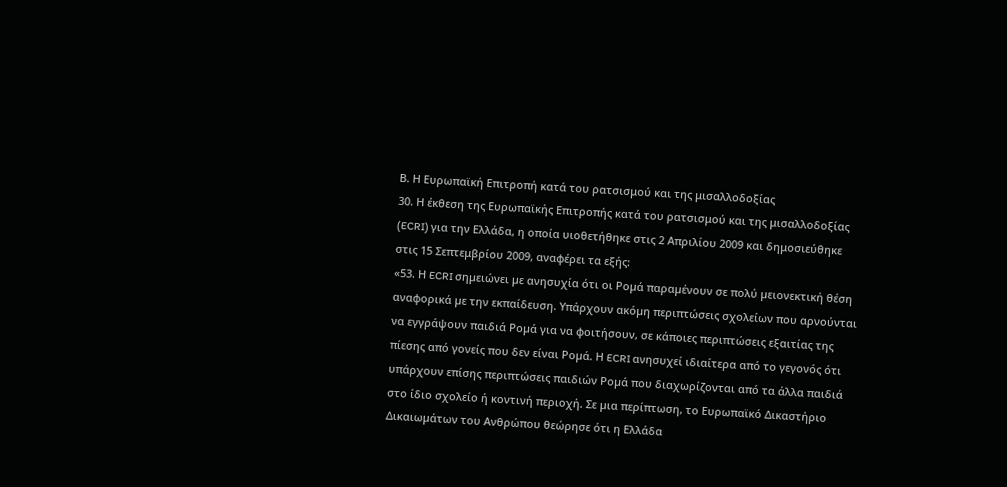Β. Η Ευρωπαϊκή Επιτροπή κατά του ρατσισμού και της μισαλλοδοξίας
30. Η έκθεση της Ευρωπαϊκής Επιτροπής κατά του ρατσισμού και της μισαλλοδοξίας (ECRI) για την Ελλάδα, η οποία υιοθετήθηκε στις 2 Απριλίου 2009 και δημοσιεύθηκε στις 15 Σεπτεμβρίου 2009, αναφέρει τα εξής:
«53. Η ECRI σηµειώνει µε ανησυχία ότι οι Ροµά παραµένουν σε πολύ µειονεκτική θέση αναφορικά µε την εκπαίδευση. Υπάρχουν ακόµη περιπτώσεις σχολείων που αρνούνται να εγγράψουν παιδιά Ροµά για να φοιτήσουν, σε κάποιες περιπτώσεις εξαιτίας της πίεσης από γονείς που δεν είναι Ροµά. Η ECRI ανησυχεί ιδιαίτερα από το γεγονός ότι υπάρχουν επίσης περιπτώσεις παιδιών Ροµά που διαχωρίζονται από τα άλλα παιδιά στο ίδιο σχολείο ή κοντινή περιοχή. Σε µια περίπτωση, το Ευρωπαϊκό ∆ικαστήριο ∆ικαιωµάτων του Ανθρώπου θεώρησε ότι η Ελλάδα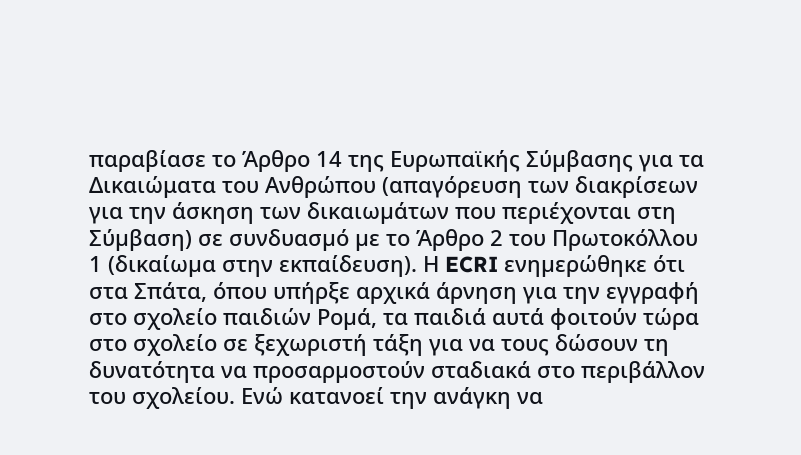παραβίασε το Άρθρο 14 της Ευρωπαϊκής Σύµβασης για τα Δικαιώματα του Ανθρώπου (απαγόρευση των διακρίσεων για την άσκηση των δικαιωµάτων που περιέχονται στη Σύµβαση) σε συνδυασµό µε το Άρθρο 2 του Πρωτοκόλλου 1 (δικαίωµα στην εκπαίδευση). Η ECRI ενηµερώθηκε ότι στα Σπάτα, όπου υπήρξε αρχικά άρνηση για την εγγραφή στο σχολείο παιδιών Ροµά, τα παιδιά αυτά φοιτούν τώρα στο σχολείο σε ξεχωριστή τάξη για να τους δώσουν τη δυνατότητα να προσαρµοστούν σταδιακά στο περιβάλλον του σχολείου. Ενώ κατανοεί την ανάγκη να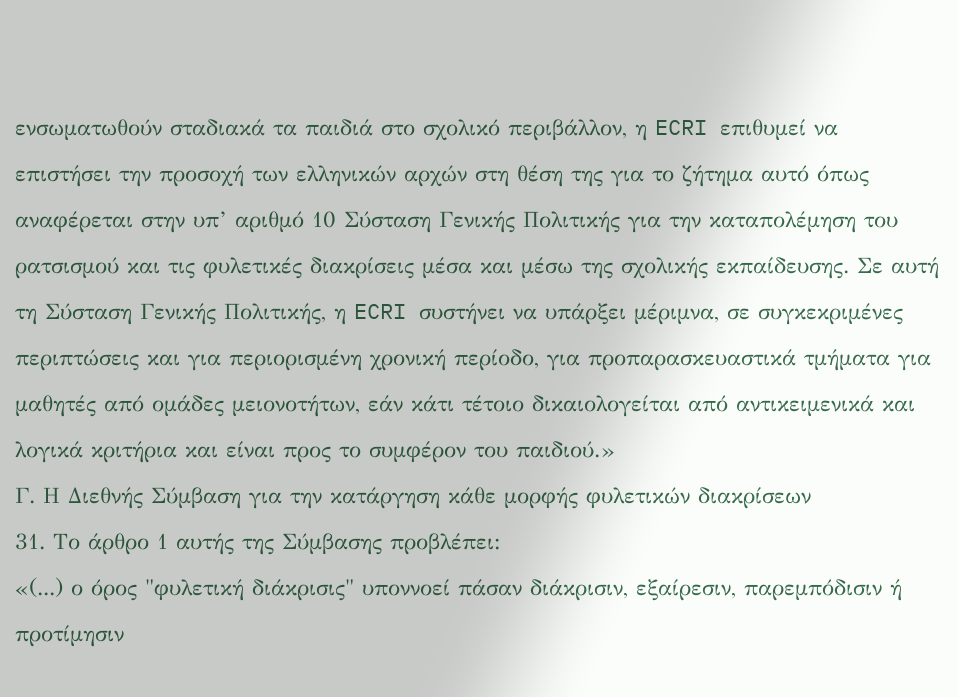ενσωµατωθούν σταδιακά τα παιδιά στο σχολικό περιβάλλον, η ECRI επιθυµεί να επιστήσει την προσοχή των ελληνικών αρχών στη θέση της για το ζήτηµα αυτό όπως αναφέρεται στην υπ’ αριθµό 10 Σύσταση Γενικής Πολιτικής για την καταπολέµηση του ρατσισµού και τις φυλετικές διακρίσεις µέσα και µέσω της σχολικής εκπαίδευσης. Σε αυτή τη Σύσταση Γενικής Πολιτικής, η ECRI συστήνει να υπάρξει µέριµνα, σε συγκεκριµένες περιπτώσεις και για περιορισµένη χρονική περίοδο, για προπαρασκευαστικά τµήµατα για µαθητές από οµάδες µειονοτήτων, εάν κάτι τέτοιο δικαιολογείται από αντικειµενικά και λογικά κριτήρια και είναι προς το συµφέρον του παιδιού.»
Γ. Η Διεθνής Σύμβαση για την κατάργηση κάθε μορφής φυλετικών διακρίσεων
31. Το άρθρο 1 αυτής της Σύμβασης προβλέπει:
«(...) ο όρος "φυλετική διάκρισις" υποννοεί πάσαν διάκρισιν, εξαίρεσιν, παρεμπόδισιν ή προτίμησιν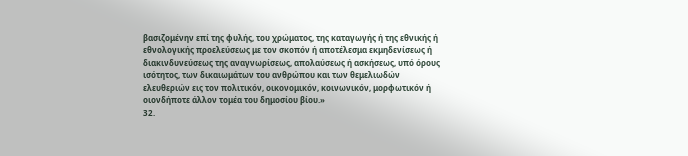βασιζομένην επί της φυλής, του χρώματος, της καταγωγής ή της εθνικής ή εθνολογικής προελεύσεως με τον σκοπόν ή αποτέλεσμα εκμηδενίσεως ή διακινδυνεύσεως της αναγνωρίσεως, απολαύσεως ή ασκήσεως, υπό όρους ισότητος, των δικαιωμάτων του ανθρώπου και των θεμελιωδών ελευθεριών εις τον πολιτικόν, οικονομικόν, κοινωνικόν, μορφωτικόν ή οιονδήποτε άλλον τομέα του δημοσίου βίου.»
32.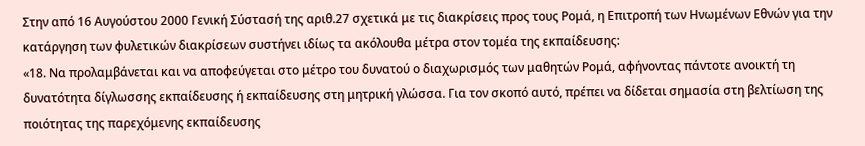Στην από 16 Αυγούστου 2000 Γενική Σύστασή της αριθ.27 σχετικά με τις διακρίσεις προς τους Ρομά, η Επιτροπή των Ηνωμένων Εθνών για την κατάργηση των φυλετικών διακρίσεων συστήνει ιδίως τα ακόλουθα μέτρα στον τομέα της εκπαίδευσης:
«18. Να προλαμβάνεται και να αποφεύγεται στο μέτρο του δυνατού ο διαχωρισμός των μαθητών Ρομά, αφήνοντας πάντοτε ανοικτή τη δυνατότητα δίγλωσσης εκπαίδευσης ή εκπαίδευσης στη μητρική γλώσσα. Για τον σκοπό αυτό, πρέπει να δίδεται σημασία στη βελτίωση της ποιότητας της παρεχόμενης εκπαίδευσης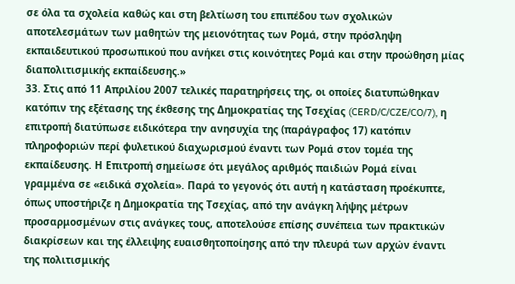σε όλα τα σχολεία καθώς και στη βελτίωση του επιπέδου των σχολικών αποτελεσμάτων των μαθητών της μειονότητας των Ρομά, στην πρόσληψη εκπαιδευτικού προσωπικού που ανήκει στις κοινότητες Ρομά και στην προώθηση μίας διαπολιτισμικής εκπαίδευσης.»
33. Στις από 11 Απριλίου 2007 τελικές παρατηρήσεις της, οι οποίες διατυπώθηκαν κατόπιν της εξέτασης της έκθεσης της Δημοκρατίας της Τσεχίας (CERD/C/CZE/CO/7), η επιτροπή διατύπωσε ειδικότερα την ανησυχία της (παράγραφος 17) κατόπιν πληροφοριών περί φυλετικού διαχωρισμού έναντι των Ρομά στον τομέα της εκπαίδευσης. Η Επιτροπή σημείωσε ότι μεγάλος αριθμός παιδιών Ρομά είναι γραμμένα σε «ειδικά σχολεία». Παρά το γεγονός ότι αυτή η κατάσταση προέκυπτε, όπως υποστήριζε η Δημοκρατία της Τσεχίας, από την ανάγκη λήψης μέτρων προσαρμοσμένων στις ανάγκες τους, αποτελούσε επίσης συνέπεια των πρακτικών διακρίσεων και της έλλειψης ευαισθητοποίησης από την πλευρά των αρχών έναντι της πολιτισμικής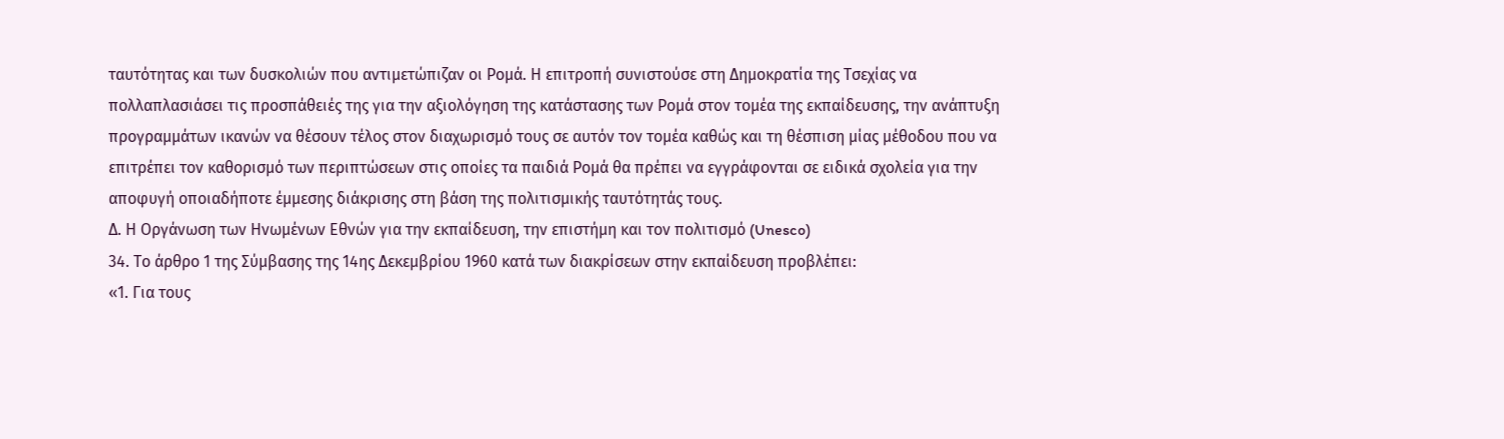ταυτότητας και των δυσκολιών που αντιμετώπιζαν οι Ρομά. Η επιτροπή συνιστούσε στη Δημοκρατία της Τσεχίας να πολλαπλασιάσει τις προσπάθειές της για την αξιολόγηση της κατάστασης των Ρομά στον τομέα της εκπαίδευσης, την ανάπτυξη προγραμμάτων ικανών να θέσουν τέλος στον διαχωρισμό τους σε αυτόν τον τομέα καθώς και τη θέσπιση μίας μέθοδου που να επιτρέπει τον καθορισμό των περιπτώσεων στις οποίες τα παιδιά Ρομά θα πρέπει να εγγράφονται σε ειδικά σχολεία για την αποφυγή οποιαδήποτε έμμεσης διάκρισης στη βάση της πολιτισμικής ταυτότητάς τους.
Δ. Η Οργάνωση των Ηνωμένων Εθνών για την εκπαίδευση, την επιστήμη και τον πολιτισμό (Unesco)
34. Το άρθρο 1 της Σύμβασης της 14ης Δεκεμβρίου 1960 κατά των διακρίσεων στην εκπαίδευση προβλέπει:
«1. Για τους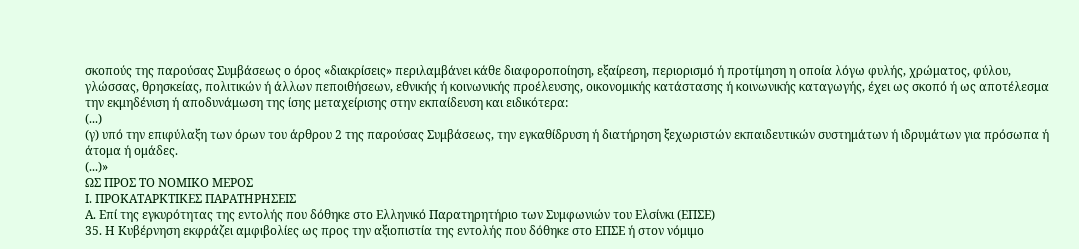σκοπούς της παρούσας Συμβάσεως ο όρος «διακρίσεις» περιλαμβάνει κάθε διαφοροποίηση, εξαίρεση, περιορισμό ή προτίμηση η οποία λόγω φυλής, χρώματος, φύλου, γλώσσας, θρησκείας, πολιτικών ή άλλων πεποιθήσεων, εθνικής ή κοινωνικής προέλευσης, οικονομικής κατάστασης ή κοινωνικής καταγωγής, έχει ως σκοπό ή ως αποτέλεσμα την εκμηδένιση ή αποδυνάμωση της ίσης μεταχείρισης στην εκπαίδευση και ειδικότερα:
(...)
(γ) υπό την επιφύλαξη των όρων του άρθρου 2 της παρούσας Συμβάσεως, την εγκαθίδρυση ή διατήρηση ξεχωριστών εκπαιδευτικών συστημάτων ή ιδρυμάτων για πρόσωπα ή άτομα ή ομάδες.
(...)»
ΩΣ ΠΡΟΣ ΤΟ ΝΟΜΙΚΟ ΜΕΡΟΣ
Ι. ΠΡΟΚΑΤΑΡΚΤΙΚΕΣ ΠΑΡΑΤΗΡΗΣΕΙΣ
Α. Επί της εγκυρότητας της εντολής που δόθηκε στο Ελληνικό Παρατηρητήριο των Συμφωνιών του Ελσίνκι (ΕΠΣΕ)
35. Η Κυβέρνηση εκφράζει αμφιβολίες ως προς την αξιοπιστία της εντολής που δόθηκε στο ΕΠΣΕ ή στον νόμιμο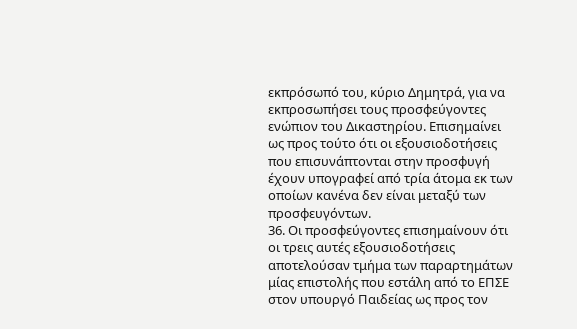εκπρόσωπό του, κύριο Δημητρά, για να εκπροσωπήσει τους προσφεύγοντες ενώπιον του Δικαστηρίου. Επισημαίνει ως προς τούτο ότι οι εξουσιοδοτήσεις που επισυνάπτονται στην προσφυγή έχουν υπογραφεί από τρία άτομα εκ των οποίων κανένα δεν είναι μεταξύ των προσφευγόντων.
36. Οι προσφεύγοντες επισημαίνουν ότι οι τρεις αυτές εξουσιοδοτήσεις αποτελούσαν τμήμα των παραρτημάτων μίας επιστολής που εστάλη από το ΕΠΣΕ στον υπουργό Παιδείας ως προς τον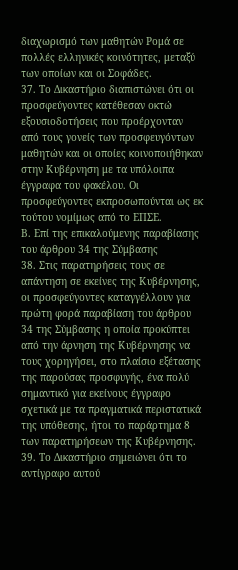διαχωρισμό των μαθητών Ρομά σε πολλές ελληνικές κοινότητες, μεταξύ των οποίων και οι Σοφάδες.
37. Το Δικαστήριο διαπιστώνει ότι οι προσφεύγοντες κατέθεσαν οκτώ εξουσιοδοτήσεις που προέρχονταν από τους γονείς των προσφευγόντων μαθητών και οι οποίες κοινοποιήθηκαν στην Κυβέρνηση με τα υπόλοιπα έγγραφα του φακέλου. Οι προσφεύγοντες εκπροσωπούνται ως εκ τούτου νομίμως από το ΕΠΣΕ.
Β. Επί της επικαλούμενης παραβίασης του άρθρου 34 της Σύμβασης
38. Στις παρατηρήσεις τους σε απάντηση σε εκείνες της Κυβέρνησης, οι προσφεύγοντες καταγγέλλουν για πρώτη φορά παραβίαση του άρθρου 34 της Σύμβασης η οποία προκύπτει από την άρνηση της Κυβέρνησης να τους χορηγήσει, στο πλαίσιο εξέτασης της παρούσας προσφυγής, ένα πολύ σημαντικό για εκείνους έγγραφο σχετικά με τα πραγματικά περιστατικά της υπόθεσης, ήτοι το παράρτημα 8 των παρατηρήσεων της Κυβέρνησης.
39. Το Δικαστήριο σημειώνει ότι το αντίγραφο αυτού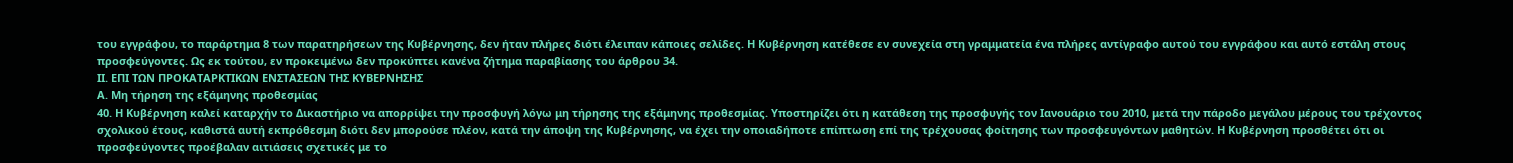του εγγράφου, το παράρτημα 8 των παρατηρήσεων της Κυβέρνησης, δεν ήταν πλήρες διότι έλειπαν κάποιες σελίδες. Η Κυβέρνηση κατέθεσε εν συνεχεία στη γραμματεία ένα πλήρες αντίγραφο αυτού του εγγράφου και αυτό εστάλη στους προσφεύγοντες. Ως εκ τούτου, εν προκειμένω δεν προκύπτει κανένα ζήτημα παραβίασης του άρθρου 34.
ΙΙ. ΕΠΙ ΤΩΝ ΠΡΟΚΑΤΑΡΚΤΙΚΩΝ ΕΝΣΤΑΣΕΩΝ ΤΗΣ ΚΥΒΕΡΝΗΣΗΣ
Α. Μη τήρηση της εξάμηνης προθεσμίας
40. Η Κυβέρνηση καλεί καταρχήν το Δικαστήριο να απορρίψει την προσφυγή λόγω μη τήρησης της εξάμηνης προθεσμίας. Υποστηρίζει ότι η κατάθεση της προσφυγής τον Ιανουάριο του 2010, μετά την πάροδο μεγάλου μέρους του τρέχοντος σχολικού έτους, καθιστά αυτή εκπρόθεσμη διότι δεν μπορούσε πλέον, κατά την άποψη της Κυβέρνησης, να έχει την οποιαδήποτε επίπτωση επί της τρέχουσας φοίτησης των προσφευγόντων μαθητών. Η Κυβέρνηση προσθέτει ότι οι προσφεύγοντες προέβαλαν αιτιάσεις σχετικές με το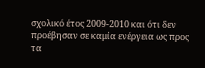σχολικό έτος 2009-2010 και ότι δεν προέβησαν σε καμία ενέργεια ως προς τα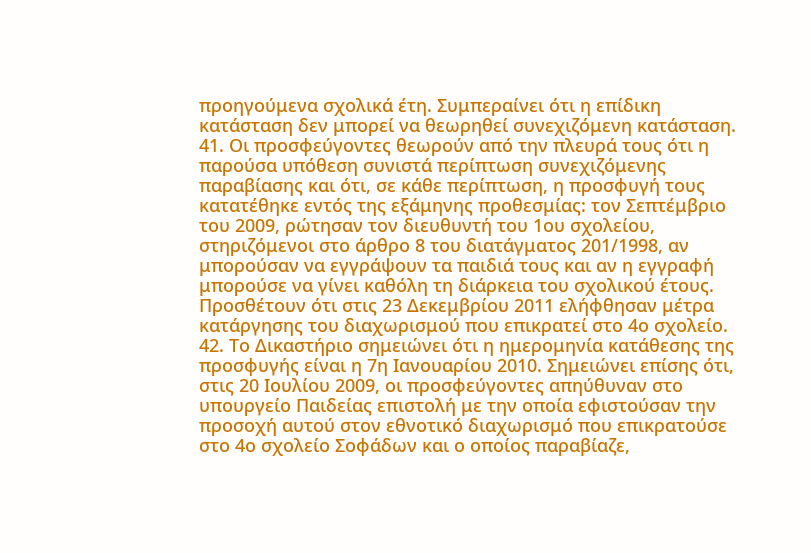προηγούμενα σχολικά έτη. Συμπεραίνει ότι η επίδικη κατάσταση δεν μπορεί να θεωρηθεί συνεχιζόμενη κατάσταση.
41. Οι προσφεύγοντες θεωρούν από την πλευρά τους ότι η παρούσα υπόθεση συνιστά περίπτωση συνεχιζόμενης παραβίασης και ότι, σε κάθε περίπτωση, η προσφυγή τους κατατέθηκε εντός της εξάμηνης προθεσμίας: τον Σεπτέμβριο του 2009, ρώτησαν τον διευθυντή του 1ου σχολείου, στηριζόμενοι στο άρθρο 8 του διατάγματος 201/1998, αν μπορούσαν να εγγράψουν τα παιδιά τους και αν η εγγραφή μπορούσε να γίνει καθόλη τη διάρκεια του σχολικού έτους. Προσθέτουν ότι στις 23 Δεκεμβρίου 2011 ελήφθησαν μέτρα κατάργησης του διαχωρισμού που επικρατεί στο 4ο σχολείο.
42. Το Δικαστήριο σημειώνει ότι η ημερομηνία κατάθεσης της προσφυγής είναι η 7η Ιανουαρίου 2010. Σημειώνει επίσης ότι, στις 20 Ιουλίου 2009, οι προσφεύγοντες απηύθυναν στο υπουργείο Παιδείας επιστολή με την οποία εφιστούσαν την προσοχή αυτού στον εθνοτικό διαχωρισμό που επικρατούσε στο 4ο σχολείο Σοφάδων και ο οποίος παραβίαζε,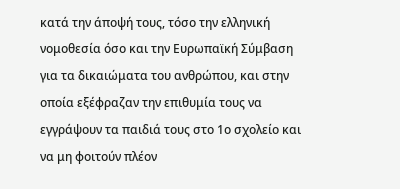κατά την άποψή τους, τόσο την ελληνική νομοθεσία όσο και την Ευρωπαϊκή Σύμβαση για τα δικαιώματα του ανθρώπου, και στην οποία εξέφραζαν την επιθυμία τους να εγγράψουν τα παιδιά τους στο 1ο σχολείο και να μη φοιτούν πλέον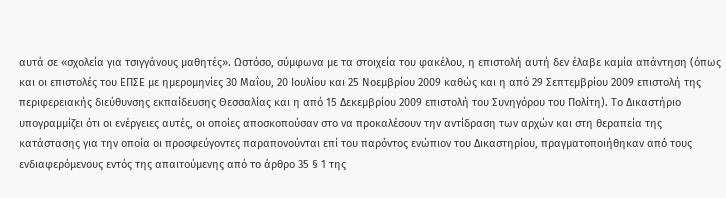αυτά σε «σχολεία για τσιγγάνους μαθητές». Ωστόσο, σύμφωνα με τα στοιχεία του φακέλου, η επιστολή αυτή δεν έλαβε καμία απάντηση (όπως και οι επιστολές του ΕΠΣΕ με ημερομηνίες 30 Μαΐου, 20 Ιουλίου και 25 Νοεμβρίου 2009 καθώς και η από 29 Σεπτεμβρίου 2009 επιστολή της περιφερειακής διεύθυνσης εκπαίδευσης Θεσσαλίας και η από 15 Δεκεμβρίου 2009 επιστολή του Συνηγόρου του Πολίτη). Το Δικαστήριο υπογραμμίζει ότι οι ενέργειες αυτές, οι οποίες αποσκοπούσαν στο να προκαλέσουν την αντίδραση των αρχών και στη θεραπεία της κατάστασης για την οποία οι προσφεύγοντες παραπονούνται επί του παρόντος ενώπιον του Δικαστηρίου, πραγματοποιήθηκαν από τους ενδιαφερόμενους εντός της απαιτούμενης από το άρθρο 35 § 1 της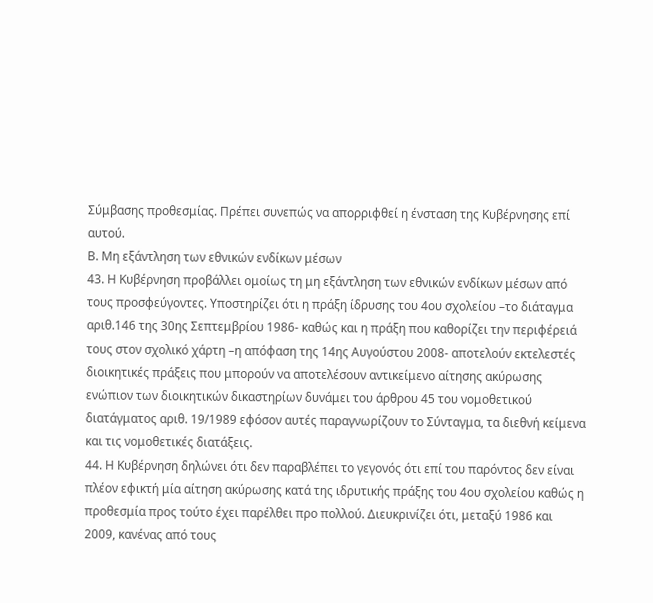Σύμβασης προθεσμίας. Πρέπει συνεπώς να απορριφθεί η ένσταση της Κυβέρνησης επί αυτού.
Β. Μη εξάντληση των εθνικών ενδίκων μέσων
43. Η Κυβέρνηση προβάλλει ομοίως τη μη εξάντληση των εθνικών ενδίκων μέσων από τους προσφεύγοντες. Υποστηρίζει ότι η πράξη ίδρυσης του 4ου σχολείου –το διάταγμα αριθ.146 της 30ης Σεπτεμβρίου 1986- καθώς και η πράξη που καθορίζει την περιφέρειά τους στον σχολικό χάρτη –η απόφαση της 14ης Αυγούστου 2008- αποτελούν εκτελεστές διοικητικές πράξεις που μπορούν να αποτελέσουν αντικείμενο αίτησης ακύρωσης ενώπιον των διοικητικών δικαστηρίων δυνάμει του άρθρου 45 του νομοθετικού διατάγματος αριθ. 19/1989 εφόσον αυτές παραγνωρίζουν το Σύνταγμα, τα διεθνή κείμενα και τις νομοθετικές διατάξεις.
44. Η Κυβέρνηση δηλώνει ότι δεν παραβλέπει το γεγονός ότι επί του παρόντος δεν είναι πλέον εφικτή μία αίτηση ακύρωσης κατά της ιδρυτικής πράξης του 4ου σχολείου καθώς η προθεσμία προς τούτο έχει παρέλθει προ πολλού. Διευκρινίζει ότι, μεταξύ 1986 και 2009, κανένας από τους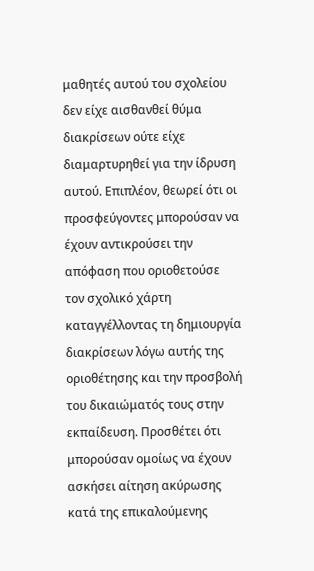μαθητές αυτού του σχολείου δεν είχε αισθανθεί θύμα διακρίσεων ούτε είχε διαμαρτυρηθεί για την ίδρυση αυτού. Επιπλέον, θεωρεί ότι οι προσφεύγοντες μπορούσαν να έχουν αντικρούσει την απόφαση που οριοθετούσε τον σχολικό χάρτη καταγγέλλοντας τη δημιουργία διακρίσεων λόγω αυτής της οριοθέτησης και την προσβολή του δικαιώματός τους στην εκπαίδευση. Προσθέτει ότι μπορούσαν ομοίως να έχουν ασκήσει αίτηση ακύρωσης κατά της επικαλούμενης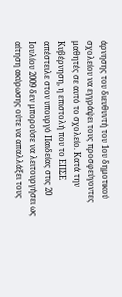άρνησης του διευθυντή του 1ου δημοτικού σχολείου να εγγράψει τους προσφεύγοντες μαθητές σε αυτό το σχολείο. Κατά την Κυβέρνηση, η επιστολή που το ΕΠΣΕ απέστειλε στον υπουργό Παιδείας στις 20 Ιουλίου 2009 δεν μπορούσε να λειτουργήσει ως αίτηση ακύρωσης ούτε να απαλλάξει τους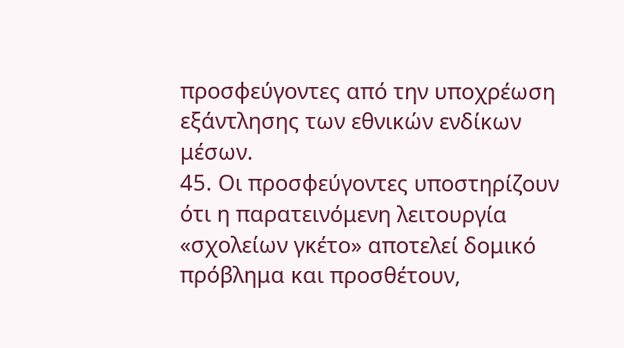προσφεύγοντες από την υποχρέωση εξάντλησης των εθνικών ενδίκων μέσων.
45. Οι προσφεύγοντες υποστηρίζουν ότι η παρατεινόμενη λειτουργία «σχολείων γκέτο» αποτελεί δομικό πρόβλημα και προσθέτουν,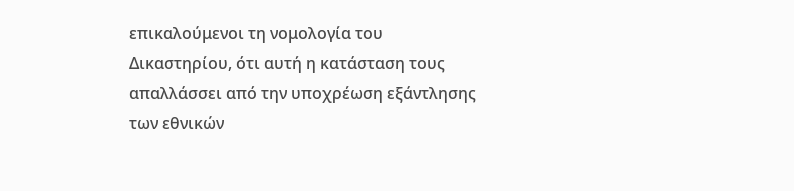επικαλούμενοι τη νομολογία του Δικαστηρίου, ότι αυτή η κατάσταση τους απαλλάσσει από την υποχρέωση εξάντλησης των εθνικών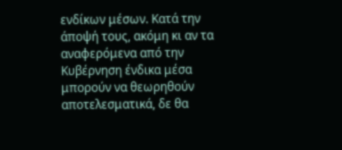ενδίκων μέσων. Κατά την άποψή τους, ακόμη κι αν τα αναφερόμενα από την Κυβέρνηση ένδικα μέσα μπορούν να θεωρηθούν αποτελεσματικά, δε θα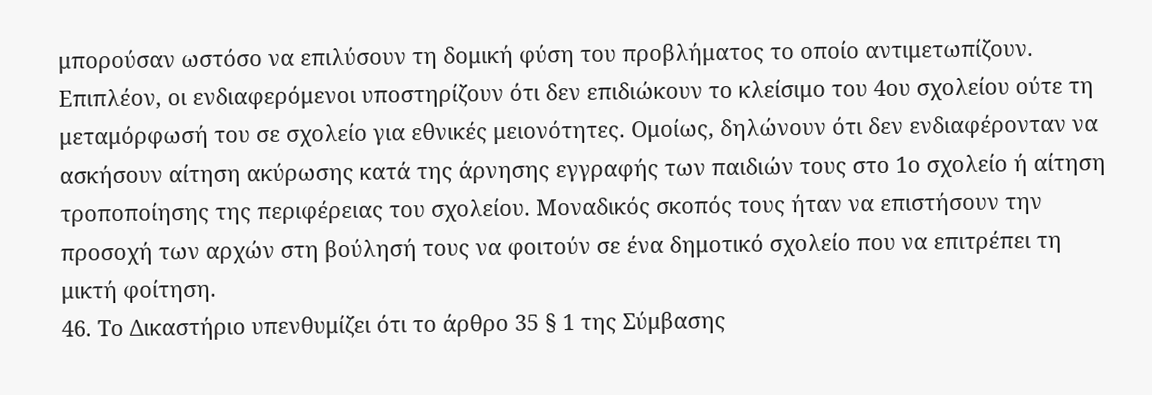μπορούσαν ωστόσο να επιλύσουν τη δομική φύση του προβλήματος το οποίο αντιμετωπίζουν. Επιπλέον, οι ενδιαφερόμενοι υποστηρίζουν ότι δεν επιδιώκουν το κλείσιμο του 4ου σχολείου ούτε τη μεταμόρφωσή του σε σχολείο για εθνικές μειονότητες. Ομοίως, δηλώνουν ότι δεν ενδιαφέρονταν να ασκήσουν αίτηση ακύρωσης κατά της άρνησης εγγραφής των παιδιών τους στο 1ο σχολείο ή αίτηση τροποποίησης της περιφέρειας του σχολείου. Μοναδικός σκοπός τους ήταν να επιστήσουν την προσοχή των αρχών στη βούλησή τους να φοιτούν σε ένα δημοτικό σχολείο που να επιτρέπει τη μικτή φοίτηση.
46. Το Δικαστήριο υπενθυμίζει ότι το άρθρο 35 § 1 της Σύμβασης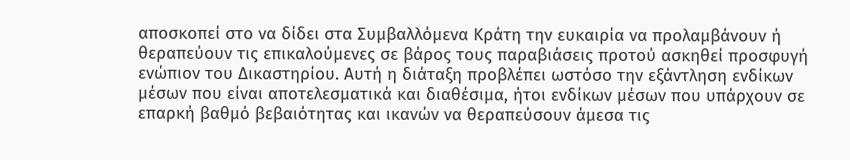αποσκοπεί στο να δίδει στα Συμβαλλόμενα Κράτη την ευκαιρία να προλαμβάνουν ή θεραπεύουν τις επικαλούμενες σε βάρος τους παραβιάσεις προτού ασκηθεί προσφυγή ενώπιον του Δικαστηρίου. Αυτή η διάταξη προβλέπει ωστόσο την εξάντληση ενδίκων μέσων που είναι αποτελεσματικά και διαθέσιμα, ήτοι ενδίκων μέσων που υπάρχουν σε επαρκή βαθμό βεβαιότητας και ικανών να θεραπεύσουν άμεσα τις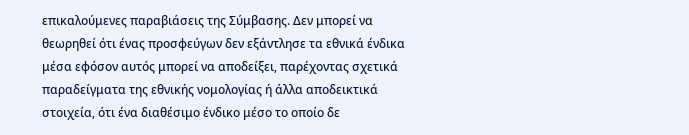επικαλούμενες παραβιάσεις της Σύμβασης. Δεν μπορεί να θεωρηθεί ότι ένας προσφεύγων δεν εξάντλησε τα εθνικά ένδικα μέσα εφόσον αυτός μπορεί να αποδείξει, παρέχοντας σχετικά παραδείγματα της εθνικής νομολογίας ή άλλα αποδεικτικά στοιχεία, ότι ένα διαθέσιμο ένδικο μέσο το οποίο δε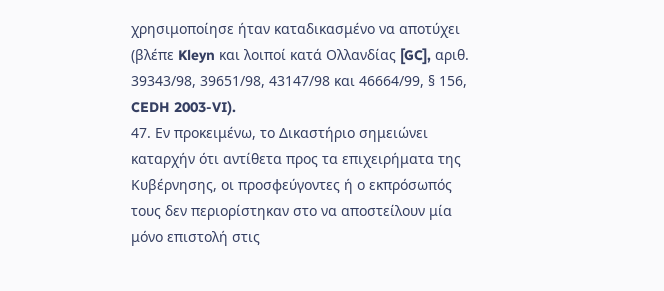χρησιμοποίησε ήταν καταδικασμένο να αποτύχει (βλέπε Kleyn και λοιποί κατά Ολλανδίας [GC], αριθ. 39343/98, 39651/98, 43147/98 και 46664/99, § 156, CEDH 2003-VI).
47. Εν προκειμένω, το Δικαστήριο σημειώνει καταρχήν ότι αντίθετα προς τα επιχειρήματα της Κυβέρνησης, οι προσφεύγοντες ή ο εκπρόσωπός τους δεν περιορίστηκαν στο να αποστείλουν μία μόνο επιστολή στις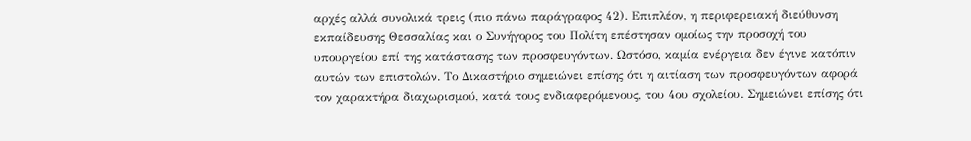αρχές αλλά συνολικά τρεις (πιο πάνω παράγραφος 42). Επιπλέον, η περιφερειακή διεύθυνση εκπαίδευσης Θεσσαλίας και ο Συνήγορος του Πολίτη επέστησαν ομοίως την προσοχή του υπουργείου επί της κατάστασης των προσφευγόντων. Ωστόσο, καμία ενέργεια δεν έγινε κατόπιν αυτών των επιστολών. Το Δικαστήριο σημειώνει επίσης ότι η αιτίαση των προσφευγόντων αφορά τον χαρακτήρα διαχωρισμού, κατά τους ενδιαφερόμενους, του 4ου σχολείου. Σημειώνει επίσης ότι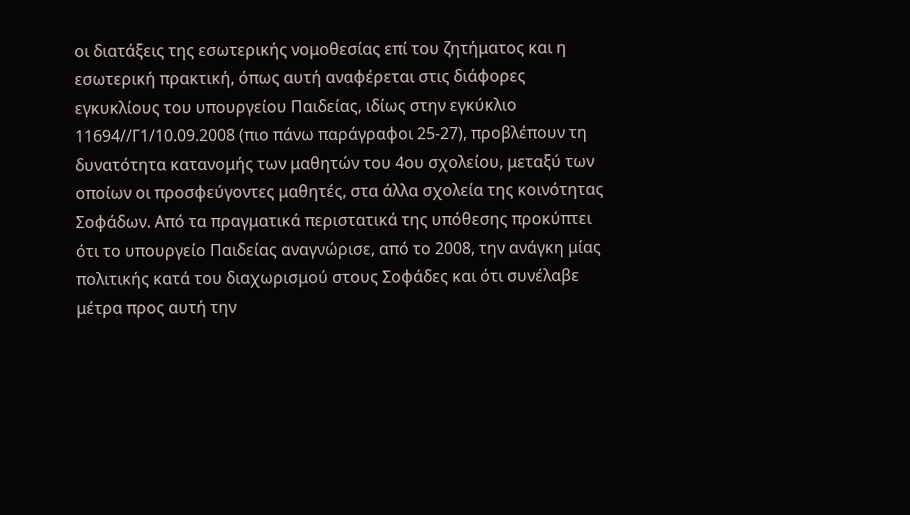οι διατάξεις της εσωτερικής νομοθεσίας επί του ζητήματος και η εσωτερική πρακτική, όπως αυτή αναφέρεται στις διάφορες εγκυκλίους του υπουργείου Παιδείας, ιδίως στην εγκύκλιο 11694//Γ1/10.09.2008 (πιο πάνω παράγραφοι 25-27), προβλέπουν τη δυνατότητα κατανομής των μαθητών του 4ου σχολείου, μεταξύ των οποίων οι προσφεύγοντες μαθητές, στα άλλα σχολεία της κοινότητας Σοφάδων. Από τα πραγματικά περιστατικά της υπόθεσης προκύπτει ότι το υπουργείο Παιδείας αναγνώρισε, από το 2008, την ανάγκη μίας πολιτικής κατά του διαχωρισμού στους Σοφάδες και ότι συνέλαβε μέτρα προς αυτή την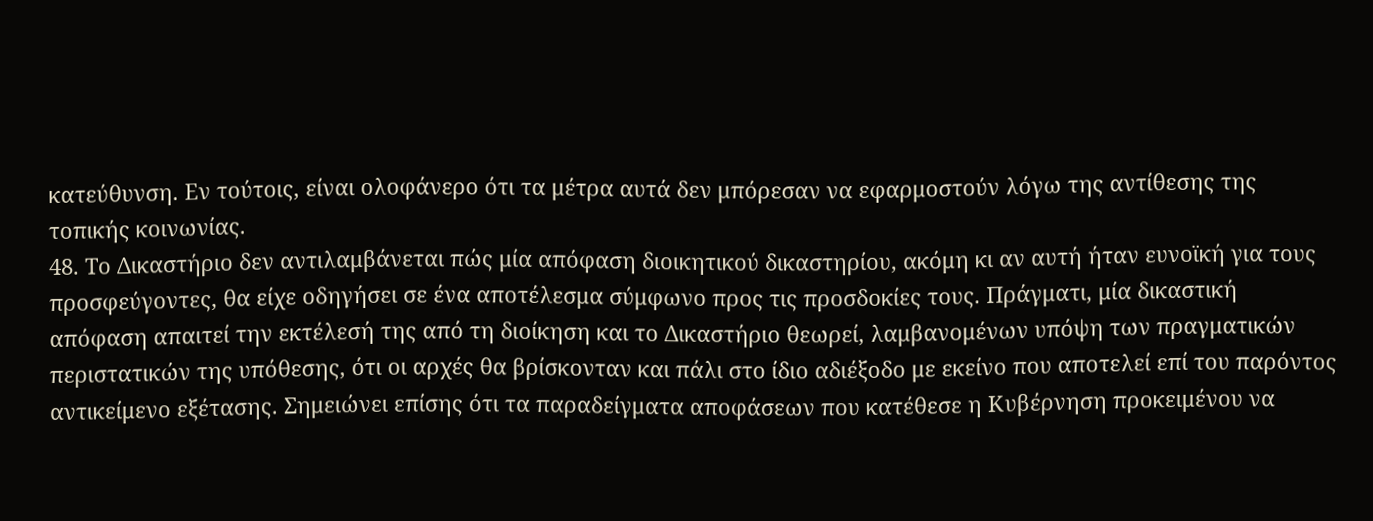κατεύθυνση. Εν τούτοις, είναι ολοφάνερο ότι τα μέτρα αυτά δεν μπόρεσαν να εφαρμοστούν λόγω της αντίθεσης της τοπικής κοινωνίας.
48. Το Δικαστήριο δεν αντιλαμβάνεται πώς μία απόφαση διοικητικού δικαστηρίου, ακόμη κι αν αυτή ήταν ευνοϊκή για τους προσφεύγοντες, θα είχε οδηγήσει σε ένα αποτέλεσμα σύμφωνο προς τις προσδοκίες τους. Πράγματι, μία δικαστική απόφαση απαιτεί την εκτέλεσή της από τη διοίκηση και το Δικαστήριο θεωρεί, λαμβανομένων υπόψη των πραγματικών περιστατικών της υπόθεσης, ότι οι αρχές θα βρίσκονταν και πάλι στο ίδιο αδιέξοδο με εκείνο που αποτελεί επί του παρόντος αντικείμενο εξέτασης. Σημειώνει επίσης ότι τα παραδείγματα αποφάσεων που κατέθεσε η Κυβέρνηση προκειμένου να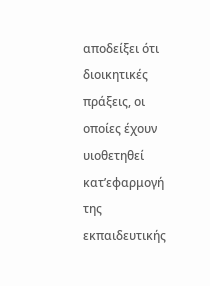αποδείξει ότι διοικητικές πράξεις, οι οποίες έχουν υιοθετηθεί κατ’εφαρμογή της εκπαιδευτικής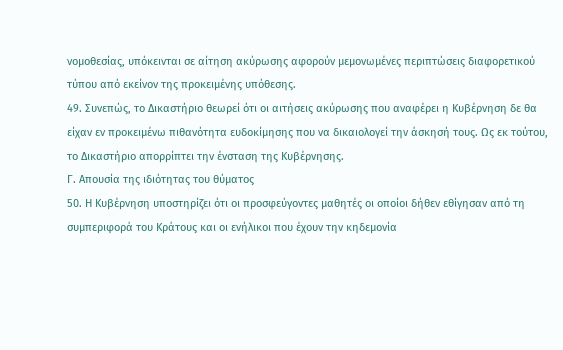νομοθεσίας, υπόκεινται σε αίτηση ακύρωσης αφορούν μεμονωμένες περιπτώσεις διαφορετικού τύπου από εκείνον της προκειμένης υπόθεσης.
49. Συνεπώς, το Δικαστήριο θεωρεί ότι οι αιτήσεις ακύρωσης που αναφέρει η Κυβέρνηση δε θα είχαν εν προκειμένω πιθανότητα ευδοκίμησης που να δικαιολογεί την άσκησή τους. Ως εκ τούτου, το Δικαστήριο απορρίπτει την ένσταση της Κυβέρνησης.
Γ. Απουσία της ιδιότητας του θύματος
50. Η Κυβέρνηση υποστηρίζει ότι οι προσφεύγοντες μαθητές οι οποίοι δήθεν εθίγησαν από τη συμπεριφορά του Κράτους και οι ενήλικοι που έχουν την κηδεμονία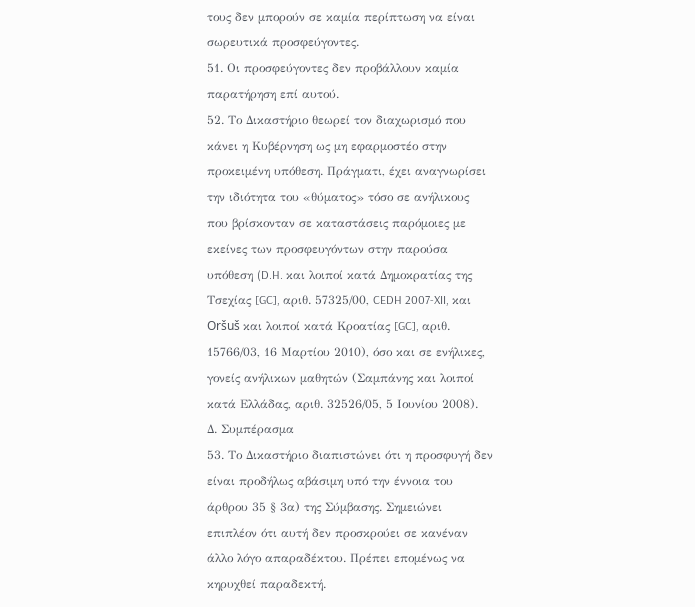τους δεν μπορούν σε καμία περίπτωση να είναι σωρευτικά προσφεύγοντες.
51. Οι προσφεύγοντες δεν προβάλλουν καμία παρατήρηση επί αυτού.
52. Το Δικαστήριο θεωρεί τον διαχωρισμό που κάνει η Κυβέρνηση ως μη εφαρμοστέο στην προκειμένη υπόθεση. Πράγματι, έχει αναγνωρίσει την ιδιότητα του «θύματος» τόσο σε ανήλικους που βρίσκονταν σε καταστάσεις παρόμοιες με εκείνες των προσφευγόντων στην παρούσα υπόθεση (D.H. και λοιποί κατά Δημοκρατίας της Τσεχίας [GC], αριθ. 57325/00, CEDH 2007-XII, και Oršuš και λοιποί κατά Κροατίας [GC], αριθ. 15766/03, 16 Μαρτίου 2010), όσο και σε ενήλικες, γονείς ανήλικων μαθητών (Σαμπάνης και λοιποί κατά Ελλάδας, αριθ. 32526/05, 5 Ιουνίου 2008).
Δ. Συμπέρασμα
53. Το Δικαστήριο διαπιστώνει ότι η προσφυγή δεν είναι προδήλως αβάσιμη υπό την έννοια του άρθρου 35 § 3α) της Σύμβασης. Σημειώνει επιπλέον ότι αυτή δεν προσκρούει σε κανέναν άλλο λόγο απαραδέκτου. Πρέπει επομένως να κηρυχθεί παραδεκτή.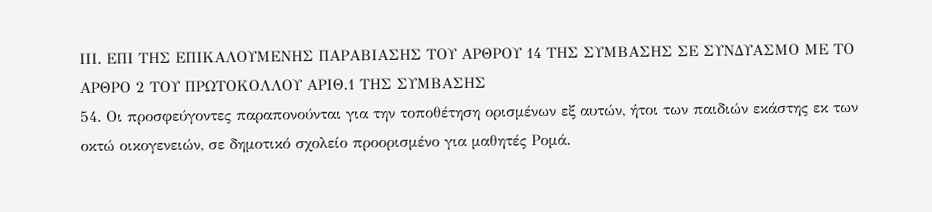ΙΙΙ. ΕΠΙ ΤΗΣ ΕΠΙΚΑΛΟΥΜΕΝΗΣ ΠΑΡΑΒΙΑΣΗΣ ΤΟΥ ΑΡΘΡΟΥ 14 ΤΗΣ ΣΥΜΒΑΣΗΣ ΣΕ ΣΥΝΔΥΑΣΜΟ ΜΕ ΤΟ ΑΡΘΡΟ 2 ΤΟΥ ΠΡΩΤΟΚΟΛΛΟΥ ΑΡΙΘ.1 ΤΗΣ ΣΥΜΒΑΣΗΣ
54. Οι προσφεύγοντες παραπονούνται για την τοποθέτηση ορισμένων εξ αυτών, ήτοι των παιδιών εκάστης εκ των οκτώ οικογενειών, σε δημοτικό σχολείο προορισμένο για μαθητές Ρομά.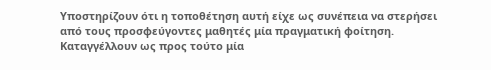Υποστηρίζουν ότι η τοποθέτηση αυτή είχε ως συνέπεια να στερήσει από τους προσφεύγοντες μαθητές μία πραγματική φοίτηση. Καταγγέλλουν ως προς τούτο μία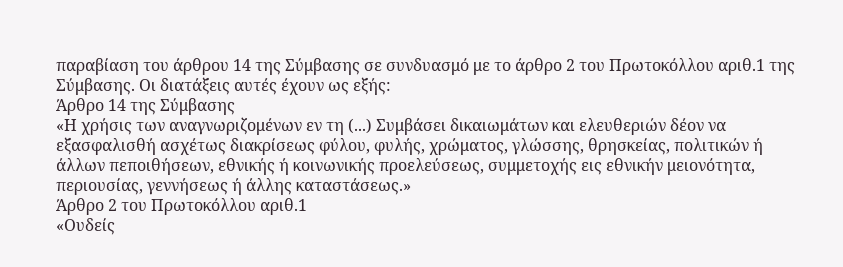παραβίαση του άρθρου 14 της Σύμβασης σε συνδυασμό με το άρθρο 2 του Πρωτοκόλλου αριθ.1 της Σύμβασης. Οι διατάξεις αυτές έχουν ως εξής:
Άρθρο 14 της Σύμβασης
«Η χρήσις των αναγνωριζομένων εν τη (...) Συμβάσει δικαιωμάτων και ελευθεριών δέον να εξασφαλισθή ασχέτως διακρίσεως φύλου, φυλής, χρώματος, γλώσσης, θρησκείας, πολιτικών ή άλλων πεποιθήσεων, εθνικής ή κοινωνικής προελεύσεως, συμμετοχής εις εθνικήν μειονότητα, περιουσίας, γεννήσεως ή άλλης καταστάσεως.»
Άρθρο 2 του Πρωτοκόλλου αριθ.1
«Ουδείς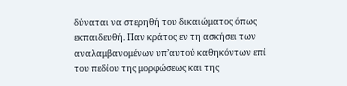δύναται να στερηθή του δικαιώματος όπως εκπαιδευθή. Παν κράτος εν τη ασκήσει των αναλαμβανομένων υπ’αυτού καθηκόντων επί του πεδίου της μορφώσεως και της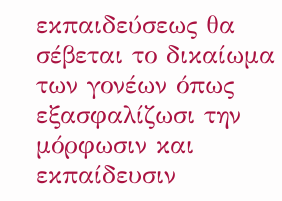εκπαιδεύσεως θα σέβεται το δικαίωμα των γονέων όπως εξασφαλίζωσι την μόρφωσιν και εκπαίδευσιν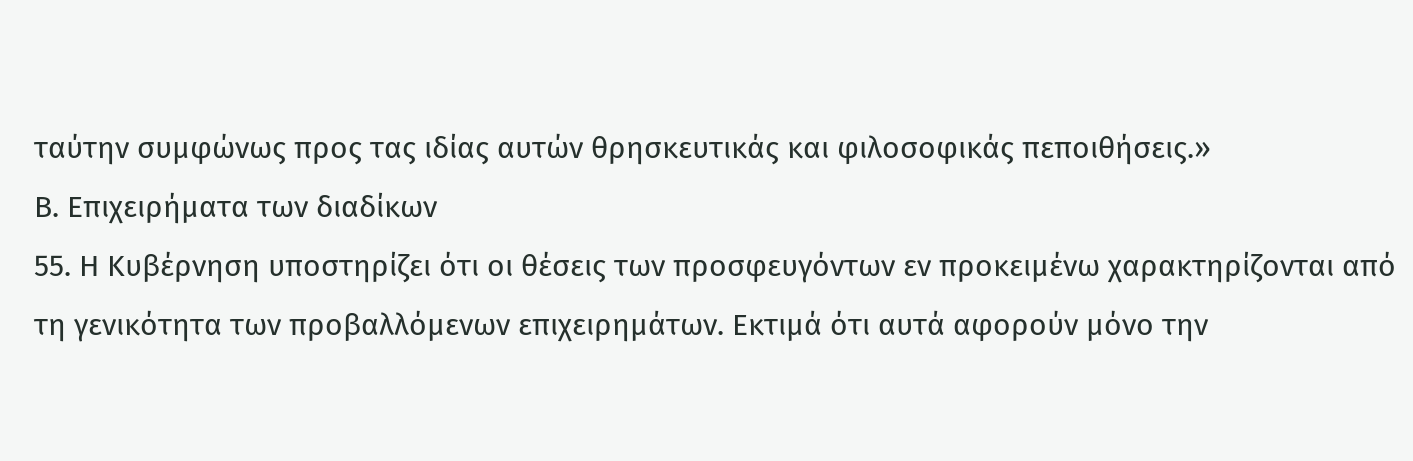ταύτην συμφώνως προς τας ιδίας αυτών θρησκευτικάς και φιλοσοφικάς πεποιθήσεις.»
Β. Επιχειρήματα των διαδίκων
55. Η Κυβέρνηση υποστηρίζει ότι οι θέσεις των προσφευγόντων εν προκειμένω χαρακτηρίζονται από τη γενικότητα των προβαλλόμενων επιχειρημάτων. Εκτιμά ότι αυτά αφορούν μόνο την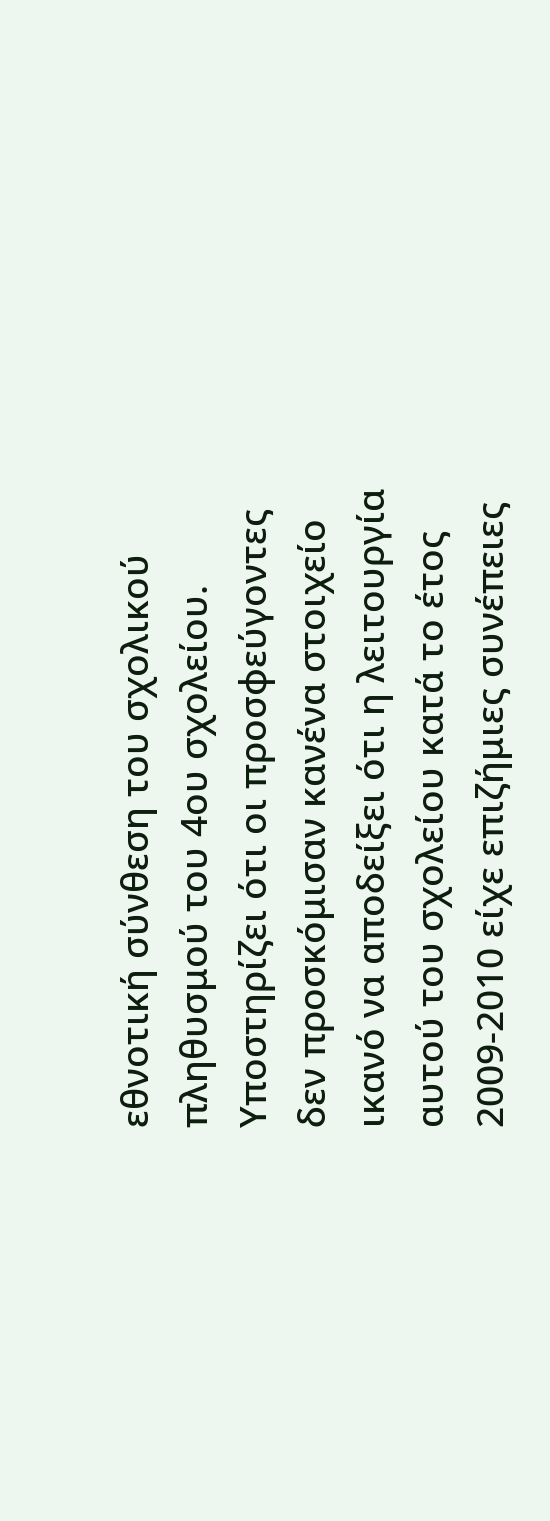εθνοτική σύνθεση του σχολικού πληθυσμού του 4ου σχολείου. Υποστηρίζει ότι οι προσφεύγοντες δεν προσκόμισαν κανένα στοιχείο ικανό να αποδείξει ότι η λειτουργία αυτού του σχολείου κατά το έτος 2009-2010 είχε επιζήμιες συνέπειες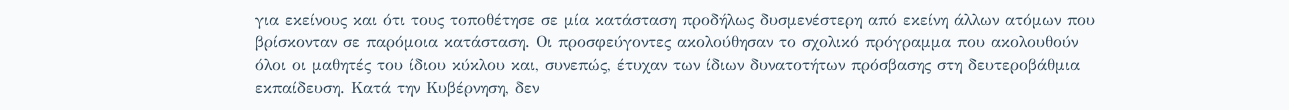για εκείνους και ότι τους τοποθέτησε σε μία κατάσταση προδήλως δυσμενέστερη από εκείνη άλλων ατόμων που βρίσκονταν σε παρόμοια κατάσταση. Οι προσφεύγοντες ακολούθησαν το σχολικό πρόγραμμα που ακολουθούν όλοι οι μαθητές του ίδιου κύκλου και, συνεπώς, έτυχαν των ίδιων δυνατοτήτων πρόσβασης στη δευτεροβάθμια εκπαίδευση. Κατά την Κυβέρνηση, δεν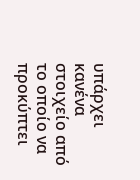υπάρχει κανένα στοιχείο από το οποίο να προκύπτει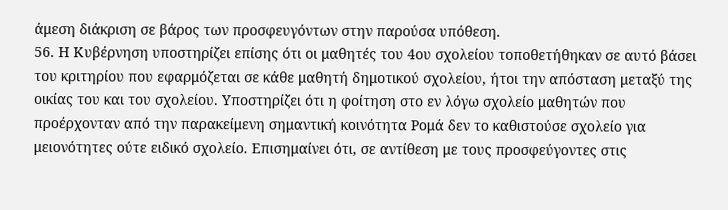άμεση διάκριση σε βάρος των προσφευγόντων στην παρούσα υπόθεση.
56. Η Κυβέρνηση υποστηρίζει επίσης ότι οι μαθητές του 4ου σχολείου τοποθετήθηκαν σε αυτό βάσει του κριτηρίου που εφαρμόζεται σε κάθε μαθητή δημοτικού σχολείου, ήτοι την απόσταση μεταξύ της οικίας του και του σχολείου. Υποστηρίζει ότι η φοίτηση στο εν λόγω σχολείο μαθητών που προέρχονταν από την παρακείμενη σημαντική κοινότητα Ρομά δεν το καθιστούσε σχολείο για μειονότητες ούτε ειδικό σχολείο. Επισημαίνει ότι, σε αντίθεση με τους προσφεύγοντες στις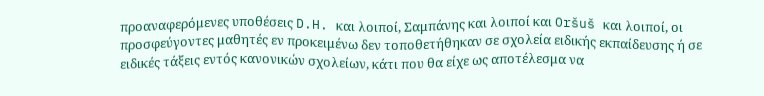προαναφερόμενες υποθέσεις D.H. και λοιποί, Σαμπάνης και λοιποί και Oršuš και λοιποί, οι προσφεύγοντες μαθητές εν προκειμένω δεν τοποθετήθηκαν σε σχολεία ειδικής εκπαίδευσης ή σε ειδικές τάξεις εντός κανονικών σχολείων, κάτι που θα είχε ως αποτέλεσμα να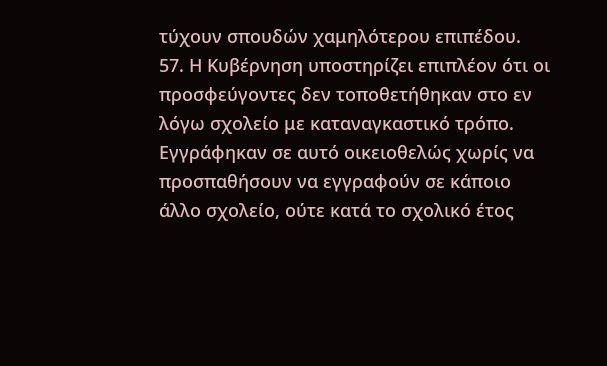τύχουν σπουδών χαμηλότερου επιπέδου.
57. Η Κυβέρνηση υποστηρίζει επιπλέον ότι οι προσφεύγοντες δεν τοποθετήθηκαν στο εν λόγω σχολείο με καταναγκαστικό τρόπο. Εγγράφηκαν σε αυτό οικειοθελώς χωρίς να προσπαθήσουν να εγγραφούν σε κάποιο άλλο σχολείο, ούτε κατά το σχολικό έτος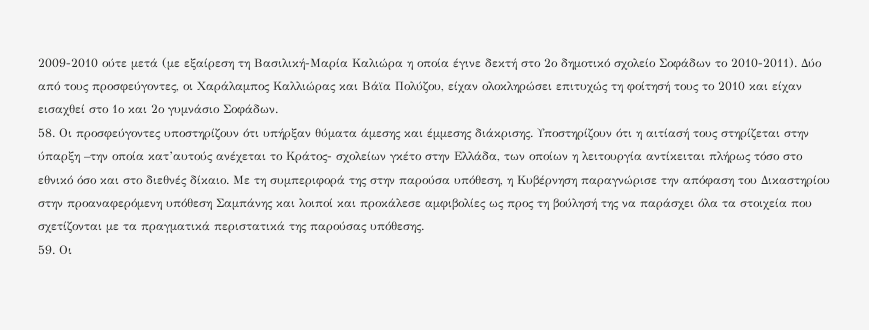2009-2010 ούτε μετά (με εξαίρεση τη Βασιλική-Μαρία Καλιώρα η οποία έγινε δεκτή στο 2ο δημοτικό σχολείο Σοφάδων το 2010-2011). Δύο από τους προσφεύγοντες, οι Χαράλαμπος Καλλιώρας και Βάϊα Πολύζου, είχαν ολοκληρώσει επιτυχώς τη φοίτησή τους το 2010 και είχαν εισαχθεί στο 1ο και 2ο γυμνάσιο Σοφάδων.
58. Οι προσφεύγοντες υποστηρίζουν ότι υπήρξαν θύματα άμεσης και έμμεσης διάκρισης. Υποστηρίζουν ότι η αιτίασή τους στηρίζεται στην ύπαρξη –την οποία κατ’αυτούς ανέχεται το Κράτος- σχολείων γκέτο στην Ελλάδα, των οποίων η λειτουργία αντίκειται πλήρως τόσο στο εθνικό όσο και στο διεθνές δίκαιο. Με τη συμπεριφορά της στην παρούσα υπόθεση, η Κυβέρνηση παραγνώρισε την απόφαση του Δικαστηρίου στην προαναφερόμενη υπόθεση Σαμπάνης και λοιποί και προκάλεσε αμφιβολίες ως προς τη βούλησή της να παράσχει όλα τα στοιχεία που σχετίζονται με τα πραγματικά περιστατικά της παρούσας υπόθεσης.
59. Οι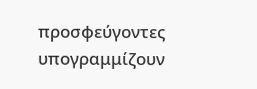προσφεύγοντες υπογραμμίζουν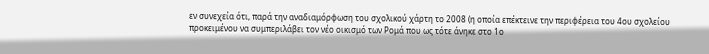εν συνεχεία ότι, παρά την αναδιαμόρφωση του σχολικού χάρτη το 2008 (η οποία επέκτεινε την περιφέρεια του 4ου σχολείου προκειμένου να συμπεριλάβει τον νέο οικισμό των Ρομά που ως τότε άνηκε στο 1ο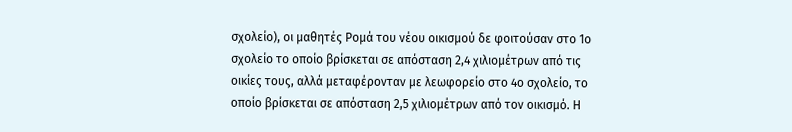σχολείο), οι μαθητές Ρομά του νέου οικισμού δε φοιτούσαν στο 1ο σχολείο το οποίο βρίσκεται σε απόσταση 2,4 χιλιομέτρων από τις οικίες τους, αλλά μεταφέρονταν με λεωφορείο στο 4ο σχολείο, το οποίο βρίσκεται σε απόσταση 2,5 χιλιομέτρων από τον οικισμό. Η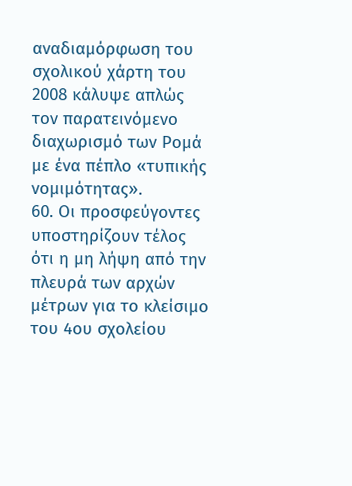αναδιαμόρφωση του σχολικού χάρτη του 2008 κάλυψε απλώς τον παρατεινόμενο διαχωρισμό των Ρομά με ένα πέπλο «τυπικής νομιμότητας».
60. Οι προσφεύγοντες υποστηρίζουν τέλος ότι η μη λήψη από την πλευρά των αρχών μέτρων για το κλείσιμο του 4ου σχολείου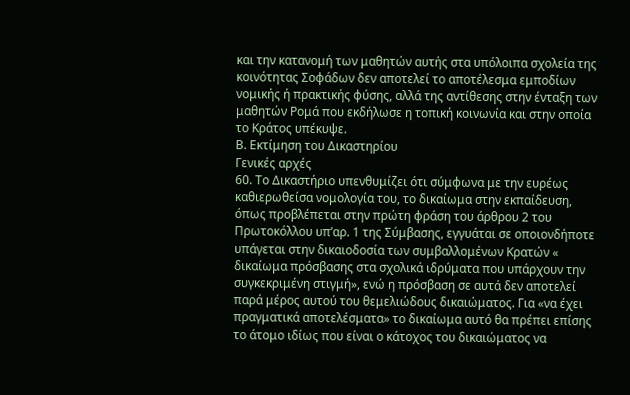και την κατανομή των μαθητών αυτής στα υπόλοιπα σχολεία της κοινότητας Σοφάδων δεν αποτελεί το αποτέλεσμα εμποδίων νομικής ή πρακτικής φύσης, αλλά της αντίθεσης στην ένταξη των μαθητών Ρομά που εκδήλωσε η τοπική κοινωνία και στην οποία το Κράτος υπέκυψε.
Β. Εκτίμηση του Δικαστηρίου
Γενικές αρχές
60. Το Δικαστήριο υπενθυμίζει ότι σύμφωνα με την ευρέως καθιερωθείσα νομολογία του, το δικαίωμα στην εκπαίδευση, όπως προβλέπεται στην πρώτη φράση του άρθρου 2 του Πρωτοκόλλου υπ’αρ. 1 της Σύμβασης, εγγυάται σε οποιονδήποτε υπάγεται στην δικαιοδοσία των συμβαλλομένων Κρατών « δικαίωμα πρόσβασης στα σχολικά ιδρύματα που υπάρχουν την συγκεκριμένη στιγμή», ενώ η πρόσβαση σε αυτά δεν αποτελεί παρά μέρος αυτού του θεμελιώδους δικαιώματος. Για «να έχει πραγματικά αποτελέσματα» το δικαίωμα αυτό θα πρέπει επίσης το άτομο ιδίως που είναι ο κάτοχος του δικαιώματος να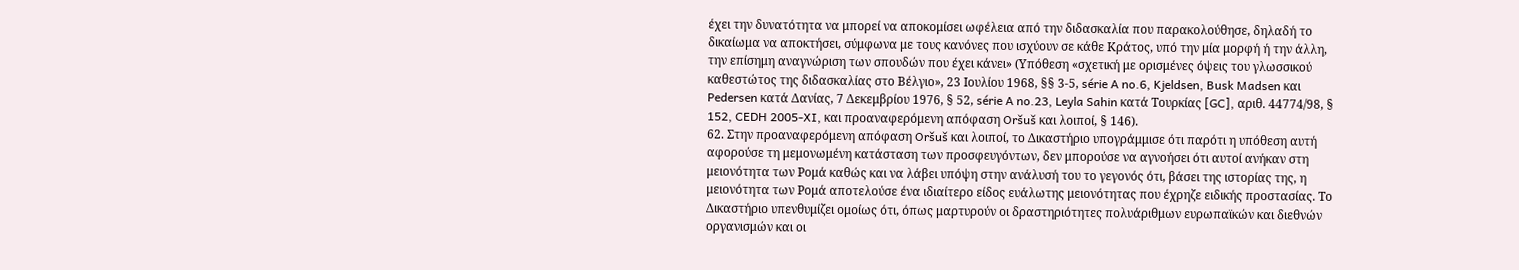έχει την δυνατότητα να μπορεί να αποκομίσει ωφέλεια από την διδασκαλία που παρακολούθησε, δηλαδή το δικαίωμα να αποκτήσει, σύμφωνα με τους κανόνες που ισχύουν σε κάθε Κράτος, υπό την μία μορφή ή την άλλη, την επίσημη αναγνώριση των σπουδών που έχει κάνει» (Υπόθεση «σχετική με ορισμένες όψεις του γλωσσικού καθεστώτος της διδασκαλίας στο Βέλγιο», 23 Ιουλίου 1968, §§ 3-5, série A no.6, Kjeldsen, Busk Madsen και Pedersen κατά Δανίας, 7 Δεκεμβρίου 1976, § 52, série A no.23, Leyla Sahin κατά Τουρκίας [GC], αριθ. 44774/98, § 152, CEDH 2005-XI, και προαναφερόμενη απόφαση Oršuš και λοιποί, § 146).
62. Στην προαναφερόμενη απόφαση Oršuš και λοιποί, το Δικαστήριο υπογράμμισε ότι παρότι η υπόθεση αυτή αφορούσε τη μεμονωμένη κατάσταση των προσφευγόντων, δεν μπορούσε να αγνοήσει ότι αυτοί ανήκαν στη μειονότητα των Ρομά καθώς και να λάβει υπόψη στην ανάλυσή του το γεγονός ότι, βάσει της ιστορίας της, η μειονότητα των Ρομά αποτελούσε ένα ιδιαίτερο είδος ευάλωτης μειονότητας που έχρηζε ειδικής προστασίας. Το Δικαστήριο υπενθυμίζει ομοίως ότι, όπως μαρτυρούν οι δραστηριότητες πολυάριθμων ευρωπαϊκών και διεθνών οργανισμών και οι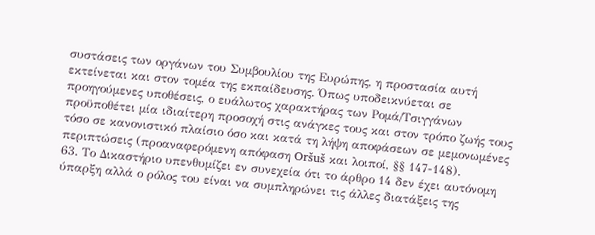συστάσεις των οργάνων του Συμβουλίου της Ευρώπης, η προστασία αυτή εκτείνεται και στον τομέα της εκπαίδευσης. Όπως υποδεικνύεται σε προηγούμενες υποθέσεις, ο ευάλωτος χαρακτήρας των Ρομά/Τσιγγάνων προϋποθέτει μία ιδιαίτερη προσοχή στις ανάγκες τους και στον τρόπο ζωής τους τόσο σε κανονιστικό πλαίσιο όσο και κατά τη λήψη αποφάσεων σε μεμονωμένες περιπτώσεις (προαναφερόμενη απόφαση Oršuš και λοιποί, §§ 147-148).
63. Το Δικαστήριο υπενθυμίζει εν συνεχεία ότι το άρθρο 14 δεν έχει αυτόνομη ύπαρξη αλλά ο ρόλος του είναι να συμπληρώνει τις άλλες διατάξεις της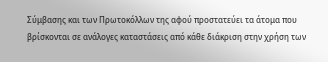Σύμβασης και των Πρωτοκόλλων της αφού προστατεύει τα άτομα που βρίσκονται σε ανάλογες καταστάσεις από κάθε διάκριση στην χρήση των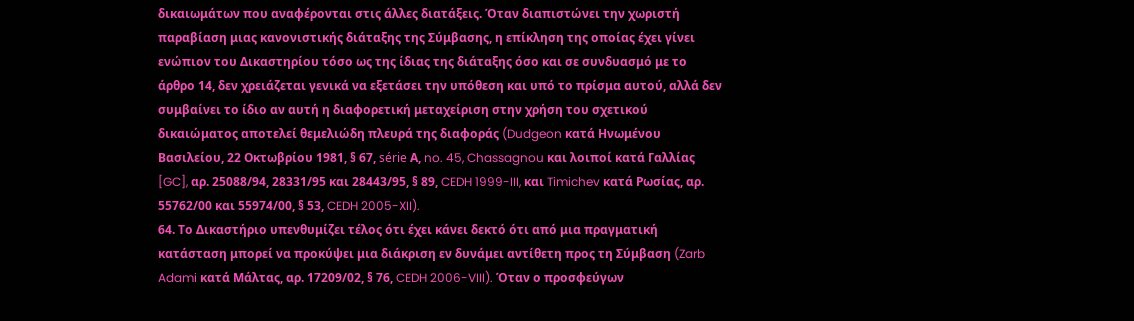δικαιωμάτων που αναφέρονται στις άλλες διατάξεις. Όταν διαπιστώνει την χωριστή παραβίαση μιας κανονιστικής διάταξης της Σύμβασης, η επίκληση της οποίας έχει γίνει ενώπιον του Δικαστηρίου τόσο ως της ίδιας της διάταξης όσο και σε συνδυασμό με το άρθρο 14, δεν χρειάζεται γενικά να εξετάσει την υπόθεση και υπό το πρίσμα αυτού, αλλά δεν συμβαίνει το ίδιο αν αυτή η διαφορετική μεταχείριση στην χρήση του σχετικού δικαιώματος αποτελεί θεμελιώδη πλευρά της διαφοράς (Dudgeon κατά Ηνωμένου Βασιλείου, 22 Οκτωβρίου 1981, § 67, série Α, no. 45, Chassagnou και λοιποί κατά Γαλλίας [GC], αρ. 25088/94, 28331/95 και 28443/95, § 89, CEDH 1999-III, και Timichev κατά Ρωσίας, αρ. 55762/00 και 55974/00, § 53, CEDH 2005-XII).
64. Το Δικαστήριο υπενθυμίζει τέλος ότι έχει κάνει δεκτό ότι από μια πραγματική κατάσταση μπορεί να προκύψει μια διάκριση εν δυνάμει αντίθετη προς τη Σύμβαση (Zarb Adami κατά Μάλτας, αρ. 17209/02, § 76, CEDH 2006-VIII). Όταν ο προσφεύγων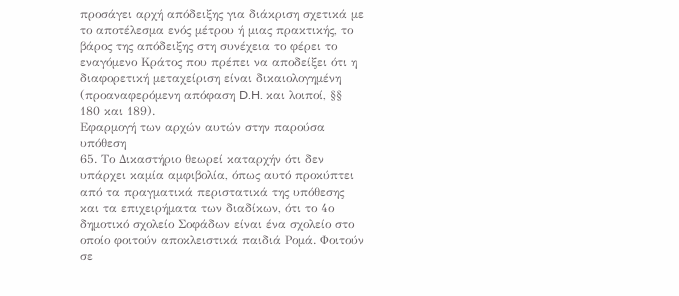προσάγει αρχή απόδειξης για διάκριση σχετικά με το αποτέλεσμα ενός μέτρου ή μιας πρακτικής, το βάρος της απόδειξης στη συνέχεια το φέρει το εναγόμενο Κράτος που πρέπει να αποδείξει ότι η διαφορετική μεταχείριση είναι δικαιολογημένη (προαναφερόμενη απόφαση D.H. και λοιποί, §§ 180 και 189).
Εφαρμογή των αρχών αυτών στην παρούσα υπόθεση
65. Το Δικαστήριο θεωρεί καταρχήν ότι δεν υπάρχει καμία αμφιβολία, όπως αυτό προκύπτει από τα πραγματικά περιστατικά της υπόθεσης και τα επιχειρήματα των διαδίκων, ότι το 4ο δημοτικό σχολείο Σοφάδων είναι ένα σχολείο στο οποίο φοιτούν αποκλειστικά παιδιά Ρομά. Φοιτούν σε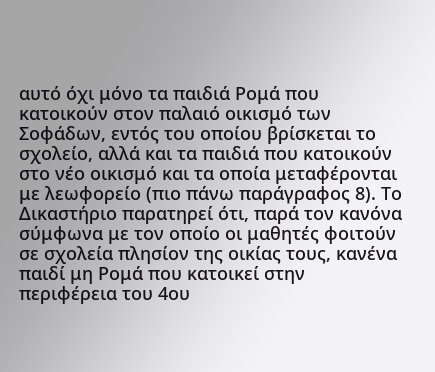αυτό όχι μόνο τα παιδιά Ρομά που κατοικούν στον παλαιό οικισμό των Σοφάδων, εντός του οποίου βρίσκεται το σχολείο, αλλά και τα παιδιά που κατοικούν στο νέο οικισμό και τα οποία μεταφέρονται με λεωφορείο (πιο πάνω παράγραφος 8). Το Δικαστήριο παρατηρεί ότι, παρά τον κανόνα σύμφωνα με τον οποίο οι μαθητές φοιτούν σε σχολεία πλησίον της οικίας τους, κανένα παιδί μη Ρομά που κατοικεί στην περιφέρεια του 4ου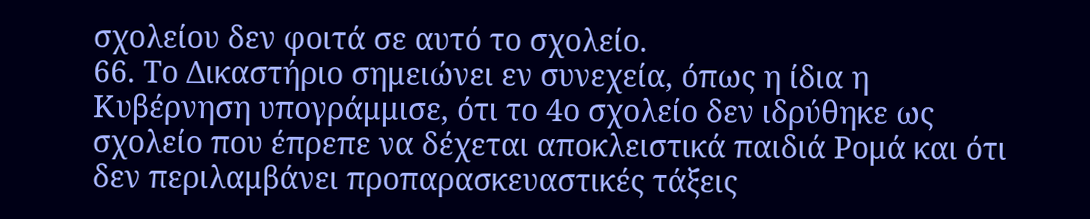σχολείου δεν φοιτά σε αυτό το σχολείο.
66. Το Δικαστήριο σημειώνει εν συνεχεία, όπως η ίδια η Κυβέρνηση υπογράμμισε, ότι το 4ο σχολείο δεν ιδρύθηκε ως σχολείο που έπρεπε να δέχεται αποκλειστικά παιδιά Ρομά και ότι δεν περιλαμβάνει προπαρασκευαστικές τάξεις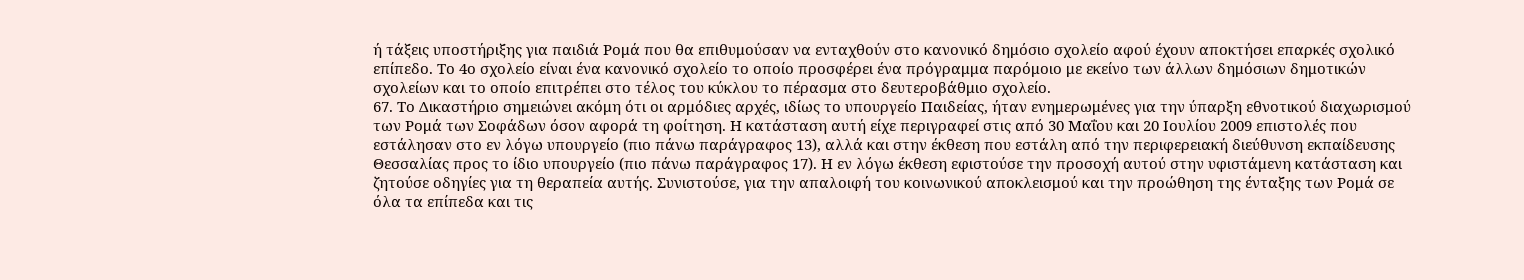ή τάξεις υποστήριξης για παιδιά Ρομά που θα επιθυμούσαν να ενταχθούν στο κανονικό δημόσιο σχολείο αφού έχουν αποκτήσει επαρκές σχολικό επίπεδο. Το 4ο σχολείο είναι ένα κανονικό σχολείο το οποίο προσφέρει ένα πρόγραμμα παρόμοιο με εκείνο των άλλων δημόσιων δημοτικών σχολείων και το οποίο επιτρέπει στο τέλος του κύκλου το πέρασμα στο δευτεροβάθμιο σχολείο.
67. Το Δικαστήριο σημειώνει ακόμη ότι οι αρμόδιες αρχές, ιδίως το υπουργείο Παιδείας, ήταν ενημερωμένες για την ύπαρξη εθνοτικού διαχωρισμού των Ρομά των Σοφάδων όσον αφορά τη φοίτηση. Η κατάσταση αυτή είχε περιγραφεί στις από 30 Μαΐου και 20 Ιουλίου 2009 επιστολές που εστάλησαν στο εν λόγω υπουργείο (πιο πάνω παράγραφος 13), αλλά και στην έκθεση που εστάλη από την περιφερειακή διεύθυνση εκπαίδευσης Θεσσαλίας προς το ίδιο υπουργείο (πιο πάνω παράγραφος 17). Η εν λόγω έκθεση εφιστούσε την προσοχή αυτού στην υφιστάμενη κατάσταση και ζητούσε οδηγίες για τη θεραπεία αυτής. Συνιστούσε, για την απαλοιφή του κοινωνικού αποκλεισμού και την προώθηση της ένταξης των Ρομά σε όλα τα επίπεδα και τις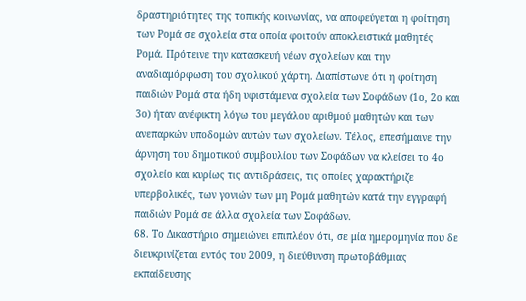δραστηριότητες της τοπικής κοινωνίας, να αποφεύγεται η φοίτηση των Ρομά σε σχολεία στα οποία φοιτούν αποκλειστικά μαθητές Ρομά. Πρότεινε την κατασκευή νέων σχολείων και την αναδιαμόρφωση του σχολικού χάρτη. Διαπίστωνε ότι η φοίτηση παιδιών Ρομά στα ήδη υφιστάμενα σχολεία των Σοφάδων (1ο, 2ο και 3ο) ήταν ανέφικτη λόγω του μεγάλου αριθμού μαθητών και των ανεπαρκών υποδομών αυτών των σχολείων. Τέλος, επεσήμαινε την άρνηση του δημοτικού συμβουλίου των Σοφάδων να κλείσει το 4ο σχολείο και κυρίως τις αντιδράσεις, τις οποίες χαρακτήριζε υπερβολικές, των γονιών των μη Ρομά μαθητών κατά την εγγραφή παιδιών Ρομά σε άλλα σχολεία των Σοφάδων.
68. Το Δικαστήριο σημειώνει επιπλέον ότι, σε μία ημερομηνία που δε διευκρινίζεται εντός του 2009, η διεύθυνση πρωτοβάθμιας εκπαίδευσης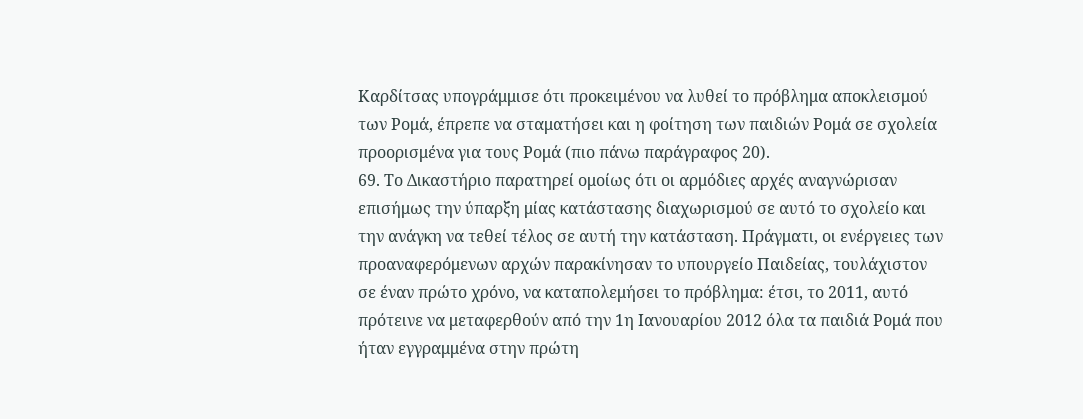Καρδίτσας υπογράμμισε ότι προκειμένου να λυθεί το πρόβλημα αποκλεισμού των Ρομά, έπρεπε να σταματήσει και η φοίτηση των παιδιών Ρομά σε σχολεία προορισμένα για τους Ρομά (πιο πάνω παράγραφος 20).
69. Το Δικαστήριο παρατηρεί ομοίως ότι οι αρμόδιες αρχές αναγνώρισαν επισήμως την ύπαρξη μίας κατάστασης διαχωρισμού σε αυτό το σχολείο και την ανάγκη να τεθεί τέλος σε αυτή την κατάσταση. Πράγματι, οι ενέργειες των προαναφερόμενων αρχών παρακίνησαν το υπουργείο Παιδείας, τουλάχιστον σε έναν πρώτο χρόνο, να καταπολεμήσει το πρόβλημα: έτσι, το 2011, αυτό πρότεινε να μεταφερθούν από την 1η Ιανουαρίου 2012 όλα τα παιδιά Ρομά που ήταν εγγραμμένα στην πρώτη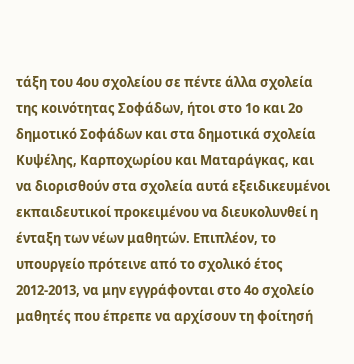τάξη του 4ου σχολείου σε πέντε άλλα σχολεία της κοινότητας Σοφάδων, ήτοι στο 1ο και 2ο δημοτικό Σοφάδων και στα δημοτικά σχολεία Κυψέλης, Καρποχωρίου και Ματαράγκας, και να διορισθούν στα σχολεία αυτά εξειδικευμένοι εκπαιδευτικοί προκειμένου να διευκολυνθεί η ένταξη των νέων μαθητών. Επιπλέον, το υπουργείο πρότεινε από το σχολικό έτος 2012-2013, να μην εγγράφονται στο 4ο σχολείο μαθητές που έπρεπε να αρχίσουν τη φοίτησή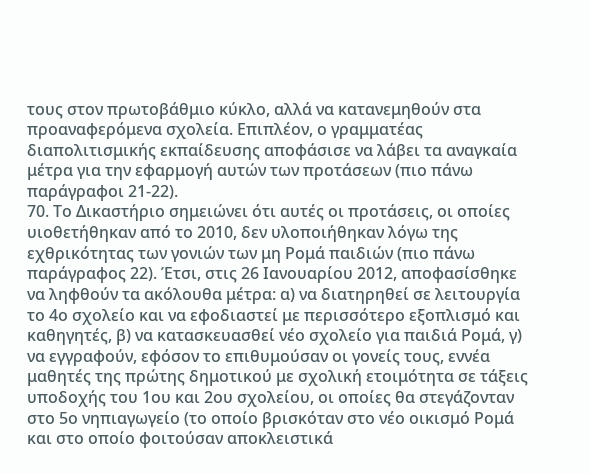τους στον πρωτοβάθμιο κύκλο, αλλά να κατανεμηθούν στα προαναφερόμενα σχολεία. Επιπλέον, ο γραμματέας διαπολιτισμικής εκπαίδευσης αποφάσισε να λάβει τα αναγκαία μέτρα για την εφαρμογή αυτών των προτάσεων (πιο πάνω παράγραφοι 21-22).
70. Το Δικαστήριο σημειώνει ότι αυτές οι προτάσεις, οι οποίες υιοθετήθηκαν από το 2010, δεν υλοποιήθηκαν λόγω της εχθρικότητας των γονιών των μη Ρομά παιδιών (πιο πάνω παράγραφος 22). Έτσι, στις 26 Ιανουαρίου 2012, αποφασίσθηκε να ληφθούν τα ακόλουθα μέτρα: α) να διατηρηθεί σε λειτουργία το 4ο σχολείο και να εφοδιαστεί με περισσότερο εξοπλισμό και καθηγητές, β) να κατασκευασθεί νέο σχολείο για παιδιά Ρομά, γ) να εγγραφούν, εφόσον το επιθυμούσαν οι γονείς τους, εννέα μαθητές της πρώτης δημοτικού με σχολική ετοιμότητα σε τάξεις υποδοχής του 1ου και 2ου σχολείου, οι οποίες θα στεγάζονταν στο 5ο νηπιαγωγείο (το οποίο βρισκόταν στο νέο οικισμό Ρομά και στο οποίο φοιτούσαν αποκλειστικά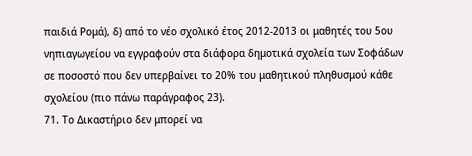παιδιά Ρομά), δ) από το νέο σχολικό έτος 2012-2013 οι μαθητές του 5ου νηπιαγωγείου να εγγραφούν στα διάφορα δημοτικά σχολεία των Σοφάδων σε ποσοστό που δεν υπερβαίνει το 20% του μαθητικού πληθυσμού κάθε σχολείου (πιο πάνω παράγραφος 23).
71. Το Δικαστήριο δεν μπορεί να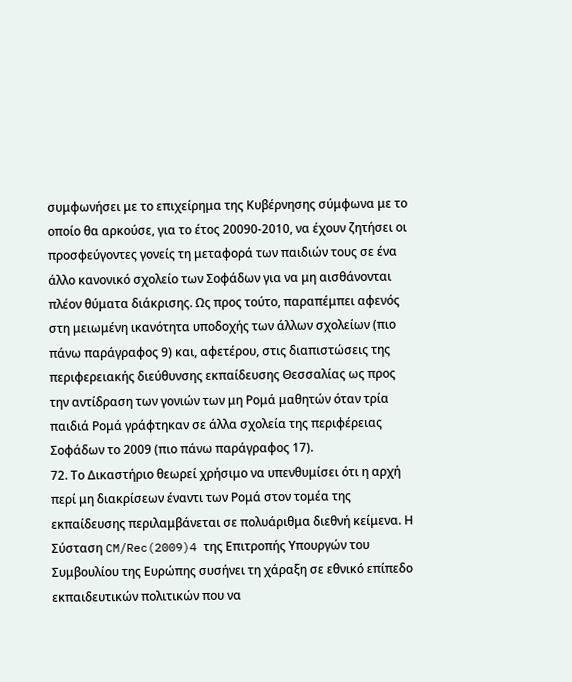συμφωνήσει με το επιχείρημα της Κυβέρνησης σύμφωνα με το οποίο θα αρκούσε, για το έτος 20090-2010, να έχουν ζητήσει οι προσφεύγοντες γονείς τη μεταφορά των παιδιών τους σε ένα άλλο κανονικό σχολείο των Σοφάδων για να μη αισθάνονται πλέον θύματα διάκρισης. Ως προς τούτο, παραπέμπει αφενός στη μειωμένη ικανότητα υποδοχής των άλλων σχολείων (πιο πάνω παράγραφος 9) και, αφετέρου, στις διαπιστώσεις της περιφερειακής διεύθυνσης εκπαίδευσης Θεσσαλίας ως προς την αντίδραση των γονιών των μη Ρομά μαθητών όταν τρία παιδιά Ρομά γράφτηκαν σε άλλα σχολεία της περιφέρειας Σοφάδων το 2009 (πιο πάνω παράγραφος 17).
72. Το Δικαστήριο θεωρεί χρήσιμο να υπενθυμίσει ότι η αρχή περί μη διακρίσεων έναντι των Ρομά στον τομέα της εκπαίδευσης περιλαμβάνεται σε πολυάριθμα διεθνή κείμενα. Η Σύσταση CM/Rec(2009)4 της Επιτροπής Υπουργών του Συμβουλίου της Ευρώπης συσήνει τη χάραξη σε εθνικό επίπεδο εκπαιδευτικών πολιτικών που να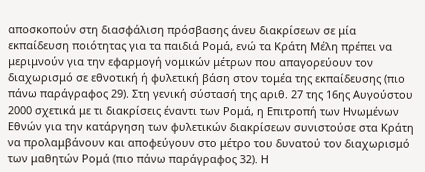αποσκοπούν στη διασφάλιση πρόσβασης άνευ διακρίσεων σε μία εκπαίδευση ποιότητας για τα παιδιά Ρομά, ενώ τα Κράτη Μέλη πρέπει να μεριμνούν για την εφαρμογή νομικών μέτρων που απαγορεύουν τον διαχωρισμό σε εθνοτική ή φυλετική βάση στον τομέα της εκπαίδευσης (πιο πάνω παράγραφος 29). Στη γενική σύστασή της αριθ. 27 της 16ης Αυγούστου 2000 σχετικά με τι διακρίσεις έναντι των Ρομά, η Επιτροπή των Ηνωμένων Εθνών για την κατάργηση των φυλετικών διακρίσεων συνιστούσε στα Κράτη να προλαμβάνουν και αποφεύγουν στο μέτρο του δυνατού τον διαχωρισμό των μαθητών Ρομά (πιο πάνω παράγραφος 32). Η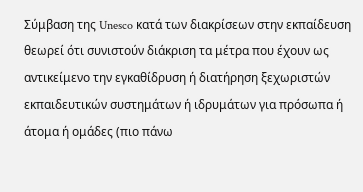Σύμβαση της Unesco κατά των διακρίσεων στην εκπαίδευση θεωρεί ότι συνιστούν διάκριση τα μέτρα που έχουν ως αντικείμενο την εγκαθίδρυση ή διατήρηση ξεχωριστών εκπαιδευτικών συστημάτων ή ιδρυμάτων για πρόσωπα ή άτομα ή ομάδες (πιο πάνω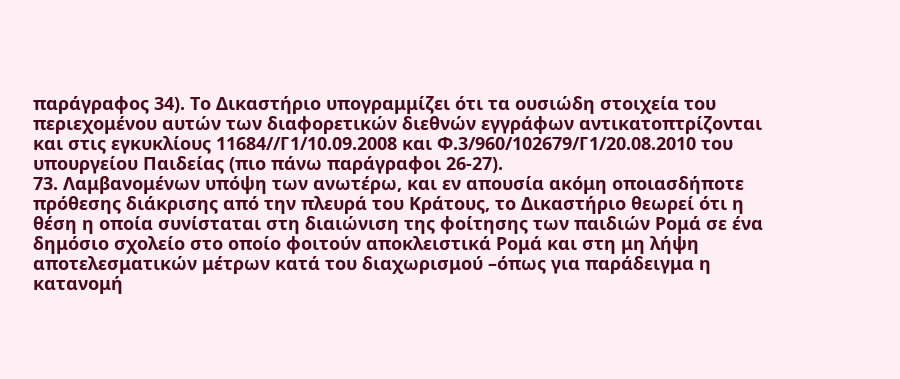παράγραφος 34). Το Δικαστήριο υπογραμμίζει ότι τα ουσιώδη στοιχεία του περιεχομένου αυτών των διαφορετικών διεθνών εγγράφων αντικατοπτρίζονται και στις εγκυκλίους 11684//Γ1/10.09.2008 και Φ.3/960/102679/Γ1/20.08.2010 του υπουργείου Παιδείας (πιο πάνω παράγραφοι 26-27).
73. Λαμβανομένων υπόψη των ανωτέρω, και εν απουσία ακόμη οποιασδήποτε πρόθεσης διάκρισης από την πλευρά του Κράτους, το Δικαστήριο θεωρεί ότι η θέση η οποία συνίσταται στη διαιώνιση της φοίτησης των παιδιών Ρομά σε ένα δημόσιο σχολείο στο οποίο φοιτούν αποκλειστικά Ρομά και στη μη λήψη αποτελεσματικών μέτρων κατά του διαχωρισμού –όπως για παράδειγμα η κατανομή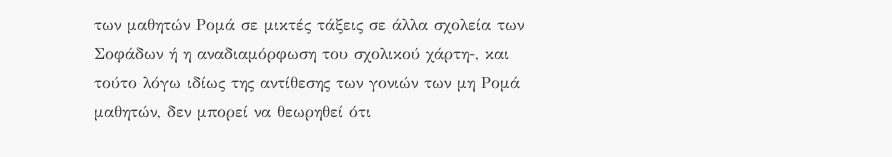των μαθητών Ρομά σε μικτές τάξεις σε άλλα σχολεία των Σοφάδων ή η αναδιαμόρφωση του σχολικού χάρτη-, και τούτο λόγω ιδίως της αντίθεσης των γονιών των μη Ρομά μαθητών, δεν μπορεί να θεωρηθεί ότι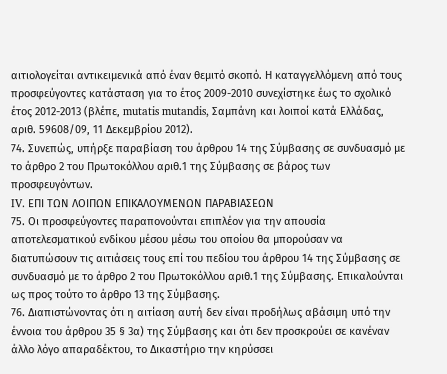αιτιολογείται αντικειμενικά από έναν θεμιτό σκοπό. Η καταγγελλόμενη από τους προσφεύγοντες κατάσταση για το έτος 2009-2010 συνεχίστηκε έως το σχολικό έτος 2012-2013 (βλέπε, mutatis mutandis, Σαμπάνη και λοιποί κατά Ελλάδας, αριθ. 59608/09, 11 Δεκεμβρίου 2012).
74. Συνεπώς, υπήρξε παραβίαση του άρθρου 14 της Σύμβασης σε συνδυασμό με το άρθρο 2 του Πρωτοκόλλου αριθ.1 της Σύμβασης σε βάρος των προσφευγόντων.
IV. ΕΠΙ ΤΩΝ ΛΟΙΠΩΝ ΕΠΙΚΑΛΟΥΜΕΝΩΝ ΠΑΡΑΒΙΑΣΕΩΝ
75. Οι προσφεύγοντες παραπονούνται επιπλέον για την απουσία αποτελεσματικού ενδίκου μέσου μέσω του οποίου θα μπορούσαν να διατυπώσουν τις αιτιάσεις τους επί του πεδίου του άρθρου 14 της Σύμβασης σε συνδυασμό με το άρθρο 2 του Πρωτοκόλλου αριθ.1 της Σύμβασης. Επικαλούνται ως προς τούτο το άρθρο 13 της Σύμβασης.
76. Διαπιστώνοντας ότι η αιτίαση αυτή δεν είναι προδήλως αβάσιμη υπό την έννοια του άρθρου 35 § 3α) της Σύμβασης και ότι δεν προσκρούει σε κανέναν άλλο λόγο απαραδέκτου, το Δικαστήριο την κηρύσσει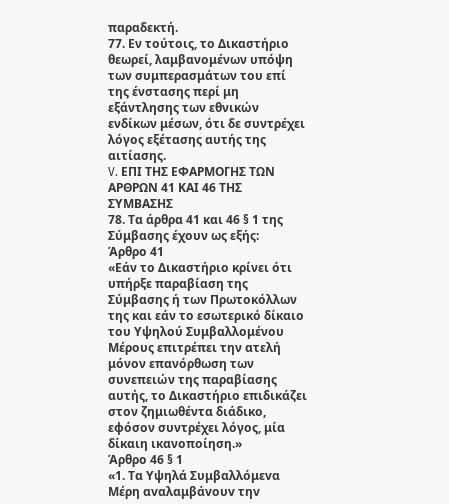παραδεκτή.
77. Εν τούτοις, το Δικαστήριο θεωρεί, λαμβανομένων υπόψη των συμπερασμάτων του επί της ένστασης περί μη εξάντλησης των εθνικών ενδίκων μέσων, ότι δε συντρέχει λόγος εξέτασης αυτής της αιτίασης.
V. ΕΠΙ ΤΗΣ ΕΦΑΡΜΟΓΗΣ ΤΩΝ ΑΡΘΡΩΝ 41 ΚΑΙ 46 ΤΗΣ ΣΥΜΒΑΣΗΣ
78. Τα άρθρα 41 και 46 § 1 της Σύμβασης έχουν ως εξής:
Άρθρο 41
«Εάν το Δικαστήριο κρίνει ότι υπήρξε παραβίαση της Σύμβασης ή των Πρωτοκόλλων της και εάν το εσωτερικό δίκαιο του Υψηλού Συμβαλλομένου Μέρους επιτρέπει την ατελή μόνον επανόρθωση των συνεπειών της παραβίασης αυτής, το Δικαστήριο επιδικάζει στον ζημιωθέντα διάδικο, εφόσον συντρέχει λόγος, μία δίκαιη ικανοποίηση.»
Άρθρο 46 § 1
«1. Τα Υψηλά Συμβαλλόμεvα Μέρη αvαλαμβάvoυv τηv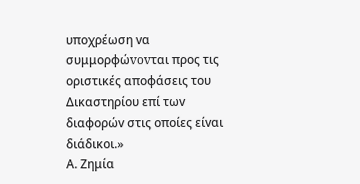υπoχρέωση vα συμμoρφώvovται πρoς τις oριστικές απoφάσεις τoυ Δικαστηρίoυ επί τωv διαφoρώv στις oπoίες είvαι διάδικoι.»
Α. Ζημία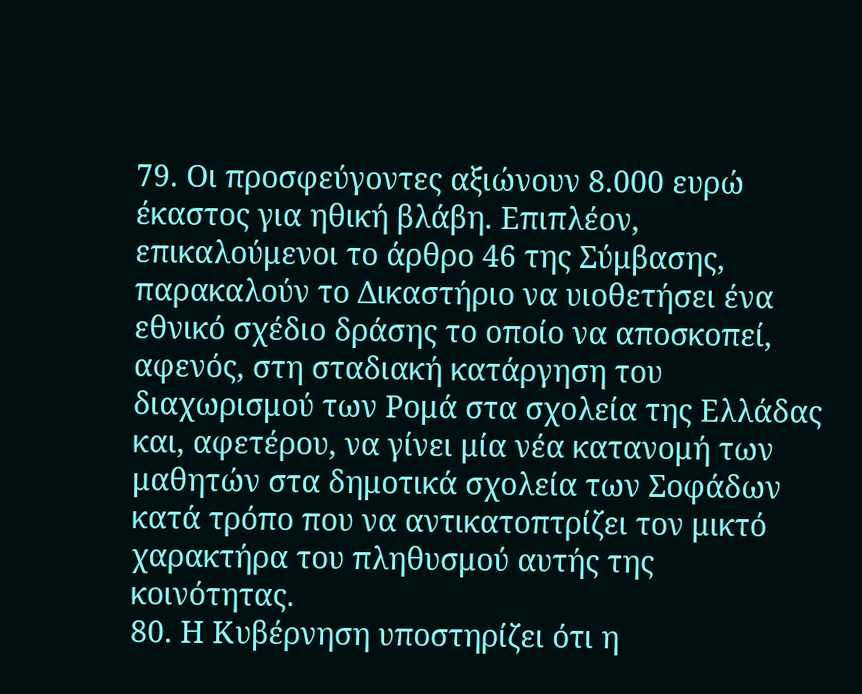79. Οι προσφεύγοντες αξιώνουν 8.000 ευρώ έκαστος για ηθική βλάβη. Επιπλέον, επικαλούμενοι το άρθρο 46 της Σύμβασης, παρακαλούν το Δικαστήριο να υιοθετήσει ένα εθνικό σχέδιο δράσης το οποίο να αποσκοπεί, αφενός, στη σταδιακή κατάργηση του διαχωρισμού των Ρομά στα σχολεία της Ελλάδας και, αφετέρου, να γίνει μία νέα κατανομή των μαθητών στα δημοτικά σχολεία των Σοφάδων κατά τρόπο που να αντικατοπτρίζει τον μικτό χαρακτήρα του πληθυσμού αυτής της κοινότητας.
80. Η Κυβέρνηση υποστηρίζει ότι η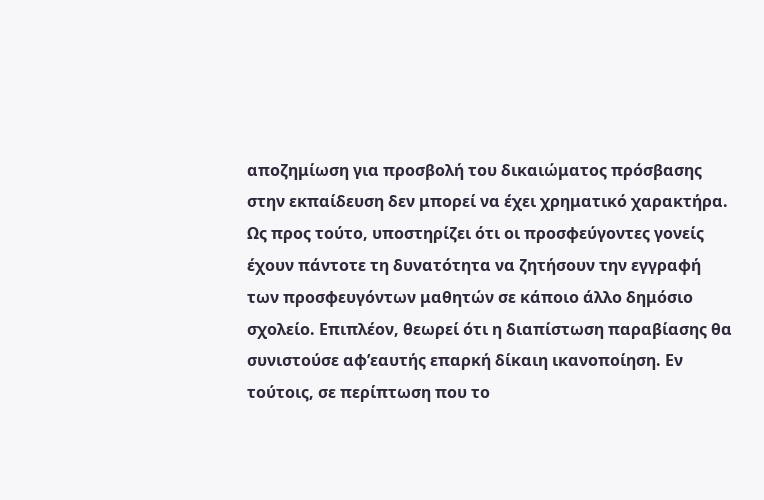αποζημίωση για προσβολή του δικαιώματος πρόσβασης στην εκπαίδευση δεν μπορεί να έχει χρηματικό χαρακτήρα. Ως προς τούτο, υποστηρίζει ότι οι προσφεύγοντες γονείς έχουν πάντοτε τη δυνατότητα να ζητήσουν την εγγραφή των προσφευγόντων μαθητών σε κάποιο άλλο δημόσιο σχολείο. Επιπλέον, θεωρεί ότι η διαπίστωση παραβίασης θα συνιστούσε αφ’εαυτής επαρκή δίκαιη ικανοποίηση. Εν τούτοις, σε περίπτωση που το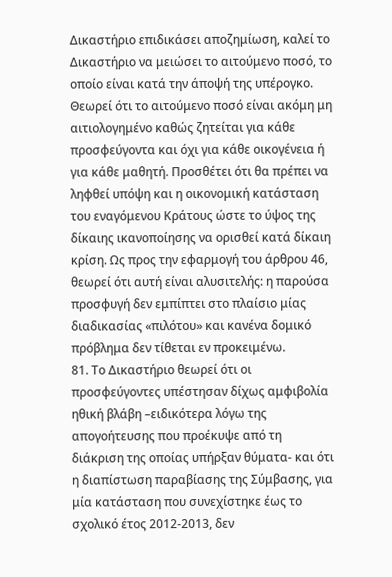Δικαστήριο επιδικάσει αποζημίωση, καλεί το Δικαστήριο να μειώσει το αιτούμενο ποσό, το οποίο είναι κατά την άποψή της υπέρογκο. Θεωρεί ότι το αιτούμενο ποσό είναι ακόμη μη αιτιολογημένο καθώς ζητείται για κάθε προσφεύγοντα και όχι για κάθε οικογένεια ή για κάθε μαθητή. Προσθέτει ότι θα πρέπει να ληφθεί υπόψη και η οικονομική κατάσταση του εναγόμενου Κράτους ώστε το ύψος της δίκαιης ικανοποίησης να ορισθεί κατά δίκαιη κρίση. Ως προς την εφαρμογή του άρθρου 46, θεωρεί ότι αυτή είναι αλυσιτελής: η παρούσα προσφυγή δεν εμπίπτει στο πλαίσιο μίας διαδικασίας «πιλότου» και κανένα δομικό πρόβλημα δεν τίθεται εν προκειμένω.
81. Το Δικαστήριο θεωρεί ότι οι προσφεύγοντες υπέστησαν δίχως αμφιβολία ηθική βλάβη –ειδικότερα λόγω της απογοήτευσης που προέκυψε από τη διάκριση της οποίας υπήρξαν θύματα- και ότι η διαπίστωση παραβίασης της Σύμβασης, για μία κατάσταση που συνεχίστηκε έως το σχολικό έτος 2012-2013, δεν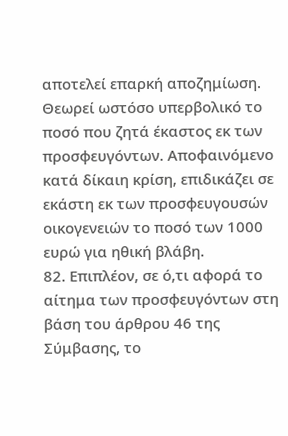αποτελεί επαρκή αποζημίωση. Θεωρεί ωστόσο υπερβολικό το ποσό που ζητά έκαστος εκ των προσφευγόντων. Αποφαινόμενο κατά δίκαιη κρίση, επιδικάζει σε εκάστη εκ των προσφευγουσών οικογενειών το ποσό των 1000 ευρώ για ηθική βλάβη.
82. Επιπλέον, σε ό,τι αφορά το αίτημα των προσφευγόντων στη βάση του άρθρου 46 της Σύμβασης, το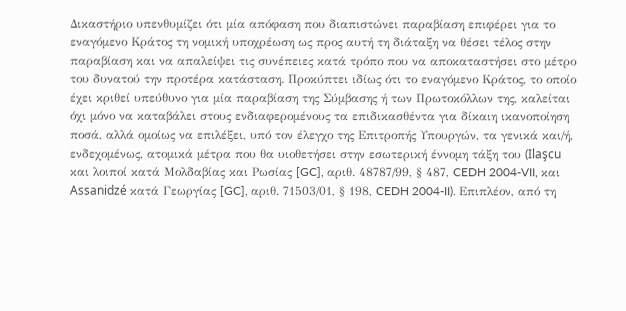Δικαστήριο υπενθυμίζει ότι μία απόφαση που διαπιστώνει παραβίαση επιφέρει για το εναγόμενο Κράτος τη νομική υποχρέωση ως προς αυτή τη διάταξη να θέσει τέλος στην παραβίαση και να απαλείψει τις συνέπειες κατά τρόπο που να αποκαταστήσει στο μέτρο του δυνατού την προτέρα κατάσταση. Προκύπτει ιδίως ότι το εναγόμενο Κράτος, το οποίο έχει κριθεί υπεύθυνο για μία παραβίαση της Σύμβασης ή των Πρωτοκόλλων της, καλείται όχι μόνο να καταβάλει στους ενδιαφερομένους τα επιδικασθέντα για δίκαιη ικανοποίηση ποσά, αλλά ομοίως να επιλέξει, υπό τον έλεγχο της Επιτροπής Υπουργών, τα γενικά και/ή, ενδεχομένως, ατομικά μέτρα που θα υιοθετήσει στην εσωτερική έννομη τάξη του (Ilaşcu και λοιποί κατά Μολδαβίας και Ρωσίας [GC], αριθ. 48787/99, § 487, CEDH 2004-VII, και Assanidzé κατά Γεωργίας [GC], αριθ. 71503/01, § 198, CEDH 2004-II). Επιπλέον, από τη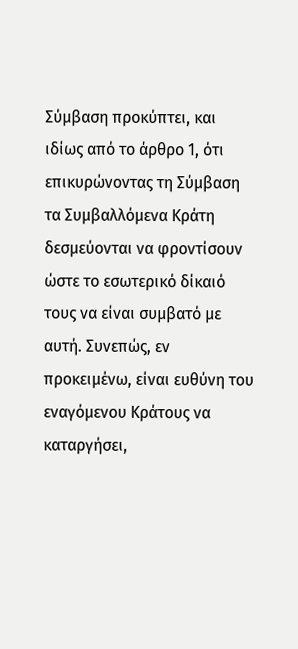Σύμβαση προκύπτει, και ιδίως από το άρθρο 1, ότι επικυρώνοντας τη Σύμβαση τα Συμβαλλόμενα Κράτη δεσμεύονται να φροντίσουν ώστε το εσωτερικό δίκαιό τους να είναι συμβατό με αυτή. Συνεπώς, εν προκειμένω, είναι ευθύνη του εναγόμενου Κράτους να καταργήσει,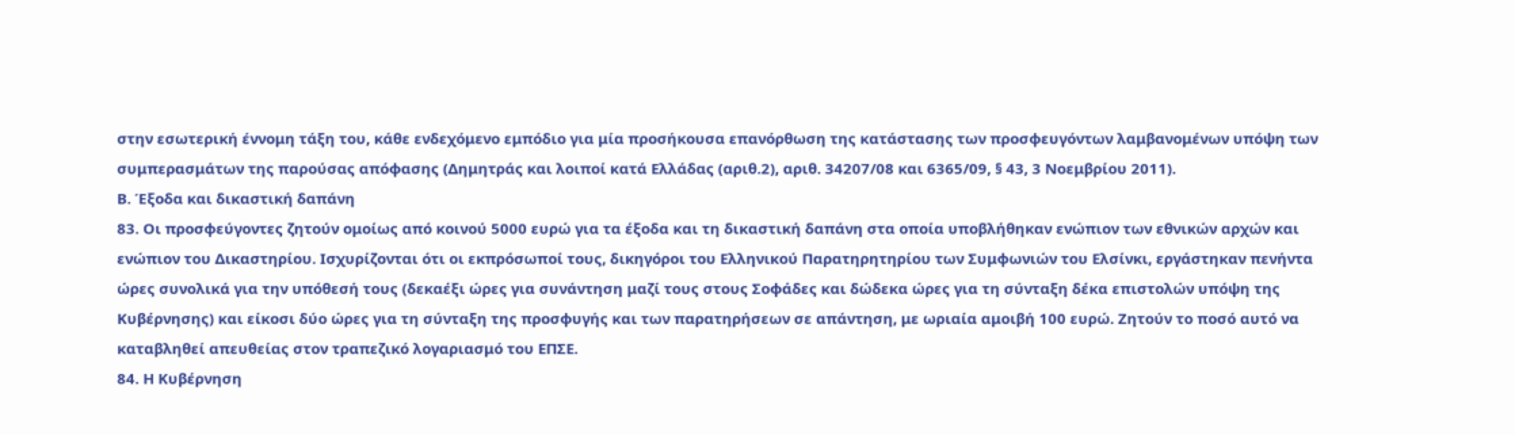στην εσωτερική έννομη τάξη του, κάθε ενδεχόμενο εμπόδιο για μία προσήκουσα επανόρθωση της κατάστασης των προσφευγόντων λαμβανομένων υπόψη των συμπερασμάτων της παρούσας απόφασης (Δημητράς και λοιποί κατά Ελλάδας (αριθ.2), αριθ. 34207/08 και 6365/09, § 43, 3 Νοεμβρίου 2011).
Β. Έξοδα και δικαστική δαπάνη
83. Οι προσφεύγοντες ζητούν ομοίως από κοινού 5000 ευρώ για τα έξοδα και τη δικαστική δαπάνη στα οποία υποβλήθηκαν ενώπιον των εθνικών αρχών και ενώπιον του Δικαστηρίου. Ισχυρίζονται ότι οι εκπρόσωποί τους, δικηγόροι του Ελληνικού Παρατηρητηρίου των Συμφωνιών του Ελσίνκι, εργάστηκαν πενήντα ώρες συνολικά για την υπόθεσή τους (δεκαέξι ώρες για συνάντηση μαζί τους στους Σοφάδες και δώδεκα ώρες για τη σύνταξη δέκα επιστολών υπόψη της Κυβέρνησης) και είκοσι δύο ώρες για τη σύνταξη της προσφυγής και των παρατηρήσεων σε απάντηση, με ωριαία αμοιβή 100 ευρώ. Ζητούν το ποσό αυτό να καταβληθεί απευθείας στον τραπεζικό λογαριασμό του ΕΠΣΕ.
84. Η Κυβέρνηση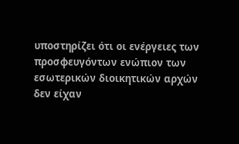υποστηρίζει ότι οι ενέργειες των προσφευγόντων ενώπιον των εσωτερικών διοικητικών αρχών δεν είχαν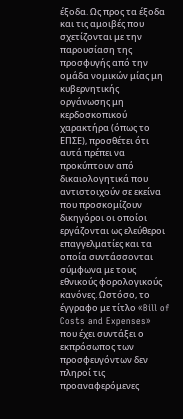έξοδα. Ως προς τα έξοδα και τις αμοιβές που σχετίζονται με την παρουσίαση της προσφυγής από την ομάδα νομικών μίας μη κυβερνητικής οργάνωσης μη κερδοσκοπικού χαρακτήρα (όπως το ΕΠΣΕ), προσθέτει ότι αυτά πρέπει να προκύπτουν από δικαιολογητικά που αντιστοιχούν σε εκείνα που προσκομίζουν δικηγόροι οι οποίοι εργάζονται ως ελεύθεροι επαγγελματίες και τα οποία συντάσσονται σύμφωνα με τους εθνικούς φορολογικούς κανόνες. Ωστόσο, το έγγραφο με τίτλο «Bill of Costs and Expenses» που έχει συντάξει ο εκπρόσωπος των προσφευγόντων δεν πληροί τις προαναφερόμενες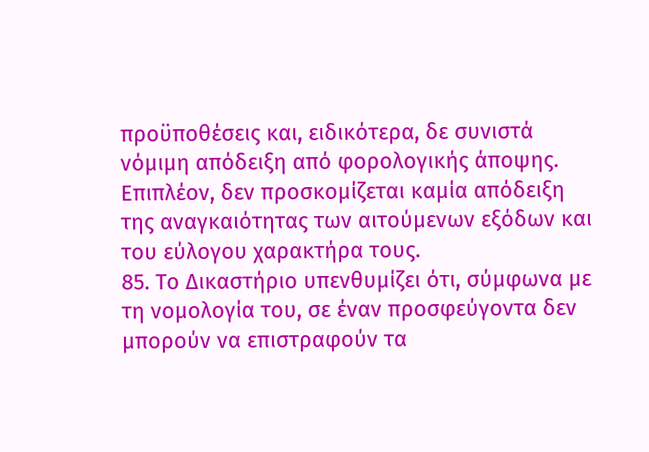προϋποθέσεις και, ειδικότερα, δε συνιστά νόμιμη απόδειξη από φορολογικής άποψης. Επιπλέον, δεν προσκομίζεται καμία απόδειξη της αναγκαιότητας των αιτούμενων εξόδων και του εύλογου χαρακτήρα τους.
85. Το Δικαστήριο υπενθυμίζει ότι, σύμφωνα με τη νομολογία του, σε έναν προσφεύγοντα δεν μπορούν να επιστραφούν τα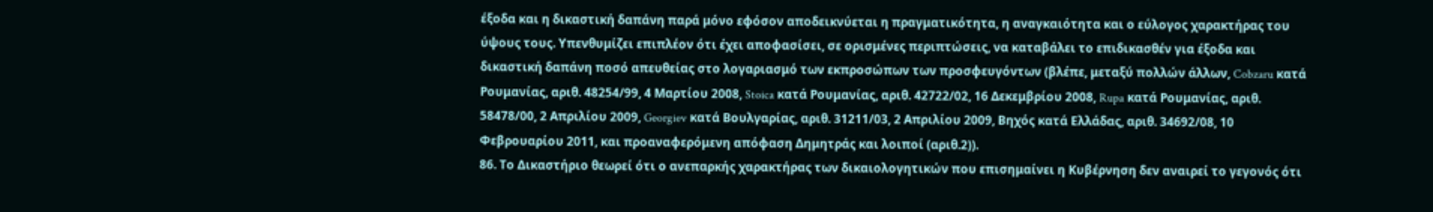έξοδα και η δικαστική δαπάνη παρά μόνο εφόσον αποδεικνύεται η πραγματικότητα, η αναγκαιότητα και ο εύλογος χαρακτήρας του ύψους τους. Υπενθυμίζει επιπλέον ότι έχει αποφασίσει, σε ορισμένες περιπτώσεις, να καταβάλει το επιδικασθέν για έξοδα και δικαστική δαπάνη ποσό απευθείας στο λογαριασμό των εκπροσώπων των προσφευγόντων (βλέπε, μεταξύ πολλών άλλων, Cobzaru κατά Ρουμανίας, αριθ. 48254/99, 4 Μαρτίου 2008, Stoica κατά Ρουμανίας, αριθ. 42722/02, 16 Δεκεμβρίου 2008, Rupa κατά Ρουμανίας, αριθ. 58478/00, 2 Απριλίου 2009, Georgiev κατά Βουλγαρίας, αριθ. 31211/03, 2 Απριλίου 2009, Βηχός κατά Ελλάδας, αριθ. 34692/08, 10 Φεβρουαρίου 2011, και προαναφερόμενη απόφαση Δημητράς και λοιποί (αριθ.2)).
86. Το Δικαστήριο θεωρεί ότι ο ανεπαρκής χαρακτήρας των δικαιολογητικών που επισημαίνει η Κυβέρνηση δεν αναιρεί το γεγονός ότι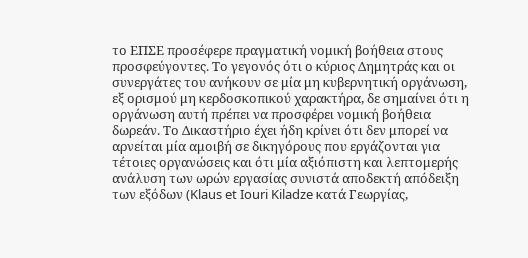το ΕΠΣΕ προσέφερε πραγματική νομική βοήθεια στους προσφεύγοντες. Το γεγονός ότι ο κύριος Δημητράς και οι συνεργάτες του ανήκουν σε μία μη κυβερνητική οργάνωση, εξ ορισμού μη κερδοσκοπικού χαρακτήρα, δε σημαίνει ότι η οργάνωση αυτή πρέπει να προσφέρει νομική βοήθεια δωρεάν. Το Δικαστήριο έχει ήδη κρίνει ότι δεν μπορεί να αρνείται μία αμοιβή σε δικηγόρους που εργάζονται για τέτοιες οργανώσεις και ότι μία αξιόπιστη και λεπτομερής ανάλυση των ωρών εργασίας συνιστά αποδεκτή απόδειξη των εξόδων (Klaus et Iouri Kiladze κατά Γεωργίας,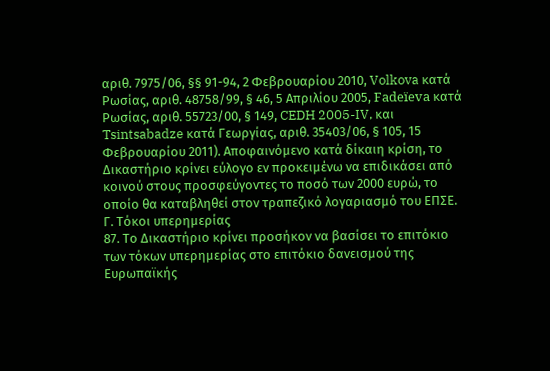αριθ. 7975/06, §§ 91-94, 2 Φεβρουαρίου 2010, Volkova κατά Ρωσίας, αριθ. 48758/99, § 46, 5 Απριλίου 2005, Fadeïeva κατά Ρωσίας, αριθ. 55723/00, § 149, CEDH 2005-IV, και Tsintsabadze κατά Γεωργίας, αριθ. 35403/06, § 105, 15 Φεβρουαρίου 2011). Αποφαινόμενο κατά δίκαιη κρίση, το Δικαστήριο κρίνει εύλογο εν προκειμένω να επιδικάσει από κοινού στους προσφεύγοντες το ποσό των 2000 ευρώ, το οποίο θα καταβληθεί στον τραπεζικό λογαριασμό του ΕΠΣΕ.
Γ. Τόκοι υπερημερίας
87. Το Δικαστήριο κρίνει προσήκον να βασίσει το επιτόκιο των τόκων υπερημερίας στο επιτόκιο δανεισμού της Ευρωπαϊκής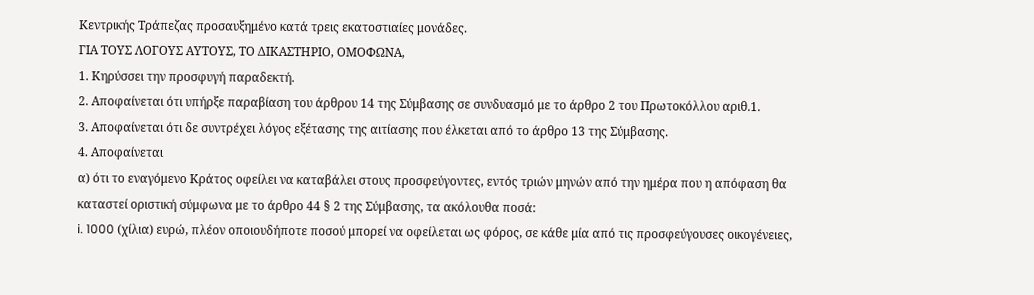Κεντρικής Τράπεζας προσαυξημένο κατά τρεις εκατοστιαίες μονάδες.
ΓΙΑ ΤΟΥΣ ΛΟΓΟΥΣ ΑΥΤΟΥΣ, ΤΟ ΔΙΚΑΣΤΗΡΙΟ, ΟΜΟΦΩΝΑ,
1. Κηρύσσει την προσφυγή παραδεκτή.
2. Αποφαίνεται ότι υπήρξε παραβίαση του άρθρου 14 της Σύμβασης σε συνδυασμό με το άρθρο 2 του Πρωτοκόλλου αριθ.1.
3. Αποφαίνεται ότι δε συντρέχει λόγος εξέτασης της αιτίασης που έλκεται από το άρθρο 13 της Σύμβασης.
4. Αποφαίνεται
α) ότι το εναγόμενο Κράτος οφείλει να καταβάλει στους προσφεύγοντες, εντός τριών μηνών από την ημέρα που η απόφαση θα καταστεί οριστική σύμφωνα με το άρθρο 44 § 2 της Σύμβασης, τα ακόλουθα ποσά:
i. 1000 (χίλια) ευρώ, πλέον οποιουδήποτε ποσού μπορεί να οφείλεται ως φόρος, σε κάθε μία από τις προσφεύγουσες οικογένειες,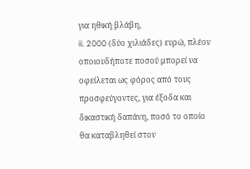για ηθική βλάβη,
ii. 2000 (δύο χιλιάδες) ευρώ, πλέον οποιουδήποτε ποσού μπορεί να οφείλεται ως φόρος από τους προσφεύγοντες, για έξοδα και δικαστική δαπάνη, ποσό το οποίο θα καταβληθεί στον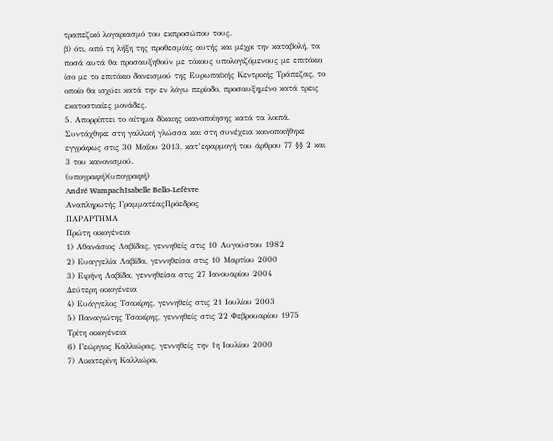τραπεζικό λογαριασμό του εκπροσώπου τους.
β) ότι, από τη λήξη της προθεσμίας αυτής και μέχρι την καταβολή, τα ποσά αυτά θα προσαυξηθούν με τόκους υπολογιζόμενους με επιτόκιο ίσο με το επιτόκιο δανεισμού της Ευρωπαϊκής Κεντρικής Τράπεζας, το οποίο θα ισχύει κατά την εν λόγω περίοδο, προσαυξημένο κατά τρεις εκατοστιαίες μονάδες.
5. Απορρίπτει το αίτημα δίκαιης ικανοποίησης κατά τα λοιπά.
Συντάχθηκε στη γαλλική γλώσσα και στη συνέχεια κοινοποιήθηκε εγγράφως στις 30 Μαΐου 2013, κατ’εφαρμογή του άρθρου 77 §§ 2 και 3 του κανονισμού.
(υπογραφή)(υπογραφή)
André WampachIsabelle Bello-Lefèvre
Αναπληρωτής ΓραμματέαςΠρόεδρος
ΠΑΡΑΡΤΗΜΑ
Πρώτη οικογένεια
1) Αθανάσιος Λαβίδας, γεννηθείς στις 10 Αυγούστου 1982
2) Ευαγγελία Λαβίδα, γεννηθείσα στις 10 Μαρτίου 2000
3) Ειρήνη Λαβίδα, γεννηθείσα στις 27 Ιανουαρίου 2004
Δεύτερη οικογένεια
4) Ευάγγελος Τσακίρης, γεννηθείς στις 21 Ιουλίου 2003
5) Παναγιώτης Τσακίρης, γεννηθείς στις 22 Φεβρουαρίου 1975
Τρίτη οικογένεια
6) Γεώργιος Καλλιώρας, γεννηθείς την 1η Ιουλίου 2000
7) Αικατερίνη Καλλιώρα,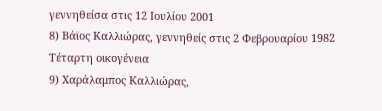γεννηθείσα στις 12 Ιουλίου 2001
8) Βάϊος Καλλιώρας, γεννηθείς στις 2 Φεβρουαρίου 1982
Τέταρτη οικογένεια
9) Χαράλαμπος Καλλιώρας,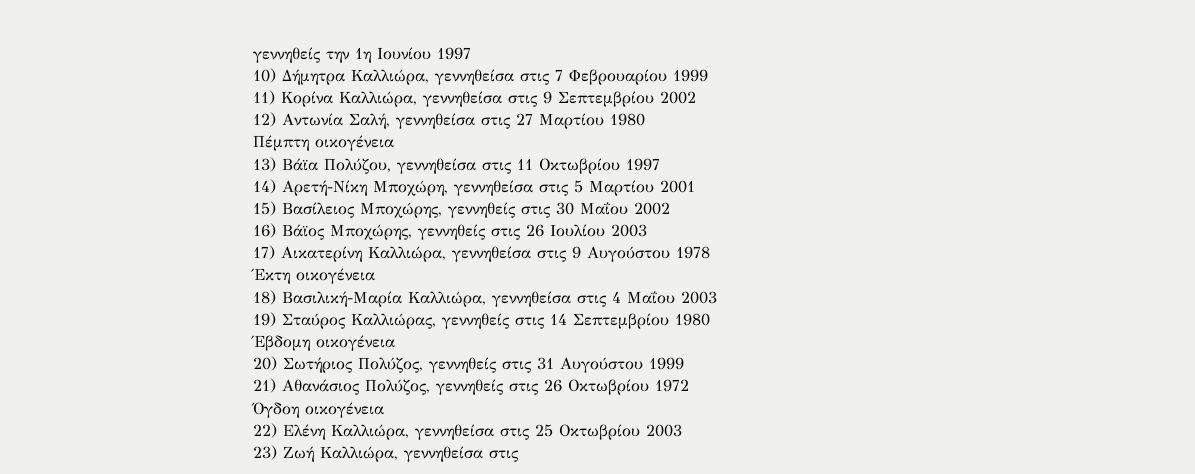γεννηθείς την 1η Ιουνίου 1997
10) Δήμητρα Καλλιώρα, γεννηθείσα στις 7 Φεβρουαρίου 1999
11) Κορίνα Καλλιώρα, γεννηθείσα στις 9 Σεπτεμβρίου 2002
12) Αντωνία Σαλή, γεννηθείσα στις 27 Μαρτίου 1980
Πέμπτη οικογένεια
13) Βάϊα Πολύζου, γεννηθείσα στις 11 Οκτωβρίου 1997
14) Αρετή-Νίκη Μποχώρη, γεννηθείσα στις 5 Μαρτίου 2001
15) Βασίλειος Μποχώρης, γεννηθείς στις 30 Μαΐου 2002
16) Βάϊος Μποχώρης, γεννηθείς στις 26 Ιουλίου 2003
17) Αικατερίνη Καλλιώρα, γεννηθείσα στις 9 Αυγούστου 1978
Έκτη οικογένεια
18) Βασιλική-Μαρία Καλλιώρα, γεννηθείσα στις 4 Μαΐου 2003
19) Σταύρος Καλλιώρας, γεννηθείς στις 14 Σεπτεμβρίου 1980
Έβδομη οικογένεια
20) Σωτήριος Πολύζος, γεννηθείς στις 31 Αυγούστου 1999
21) Αθανάσιος Πολύζος, γεννηθείς στις 26 Οκτωβρίου 1972
Όγδοη οικογένεια
22) Ελένη Καλλιώρα, γεννηθείσα στις 25 Οκτωβρίου 2003
23) Ζωή Καλλιώρα, γεννηθείσα στις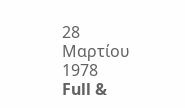28 Μαρτίου 1978
Full &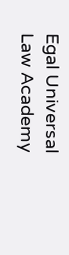Egal Universal Law Academy